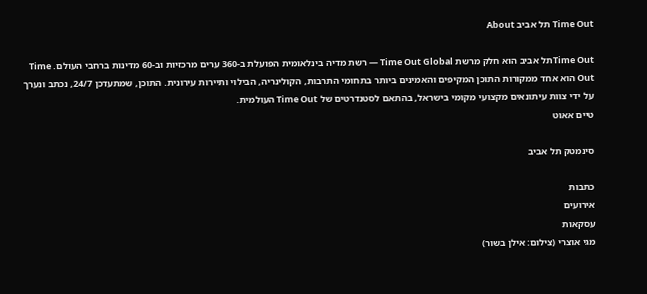Time Out תל אביב About

Time Outתל אביב הוא חלק מרשת Time Out Global — רשת מדיה בינלאומית הפועלת ב-360 ערים מרכזיות וב-60 מדינות ברחבי העולם. Time Out הוא אחד ממקורות התוכן המקיפים והאמינים ביותר בתחומי התרבות, הקולינריה, הבילוי ותיירות עירונית. התוכן, שמתעדכן 24/7, נכתב ונערך על ידי צוות עיתונאים מקצועי מקומי בישראל, בהתאם לסטנדרטים של Time Out העולמית.
טיים אאוט

סינמטק תל אביב

כתבות
אירועים
עסקאות
מגי אוצרי (צילום: אילן בשור)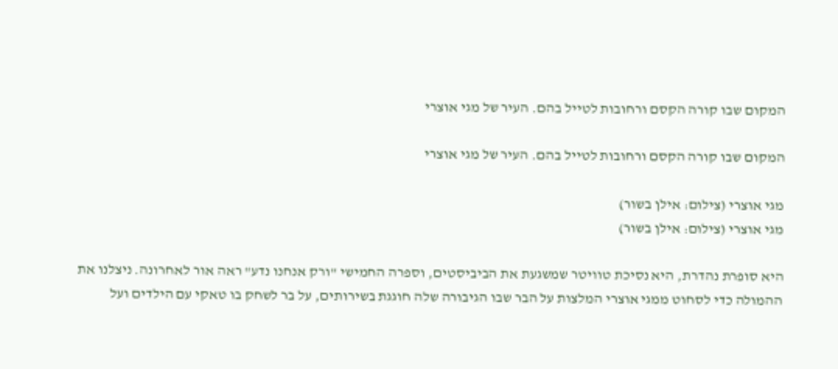המקום שבו קורה הקסם ורחובות לטייל בהם. העיר של מגי אוצרי

המקום שבו קורה הקסם ורחובות לטייל בהם. העיר של מגי אוצרי

מגי אוצרי (צילום: אילן בשור)
מגי אוצרי (צילום: אילן בשור)

היא סופרת נהדרת, היא נסיכת טוויטר שמשגעת את הביביסטים, וספרה החמישי "ורק אנחנו נדע" ראה אור לאחרונה. ניצלנו את ההמולה כדי לסחוט ממגי אוצרי המלצות על הבר שבו הגיבורה שלה חוגגת בשירותים, על בר לשחק בו טאקי עם הילדים ועל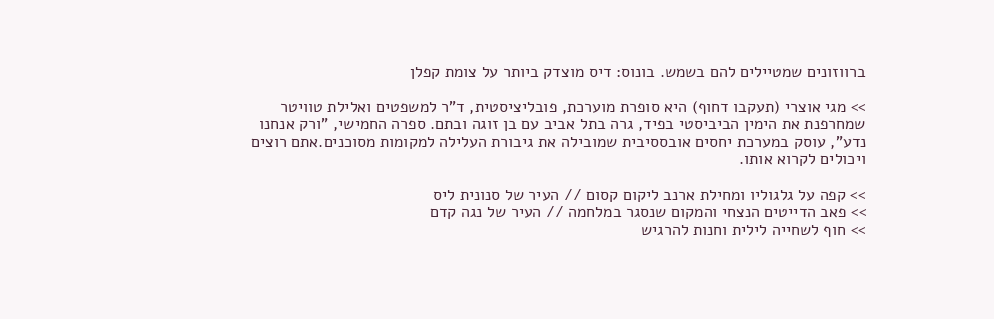ברווזונים שמטיילים להם בשמש. בונוס: דיס מוצדק ביותר על צומת קפלן

>> מגי אוצרי (תעקבו דחוף) היא סופרת מוערכת, פובליציסטית, ד"ר למשפטים ואלילת טוויטר שמחרפנת את הימין הביביסטי בפיד, גרה בתל אביב עם בן זוגה ובתם. ספרה החמישי, "ורק אנחנו נדע", עוסק במערכת יחסים אובססיבית שמובילה את גיבורת העלילה למקומות מסוכנים.אתם רוצים ויכולים לקרוא אותו.

>> קפה על גלגוליו ומחילת ארנב ליקום קסום // העיר של סנונית ליס
>> פאב הדייטים הנצחי והמקום שנסגר במלחמה // העיר של נגה קדם
>> חוף לשחייה לילית וחנות להרגיש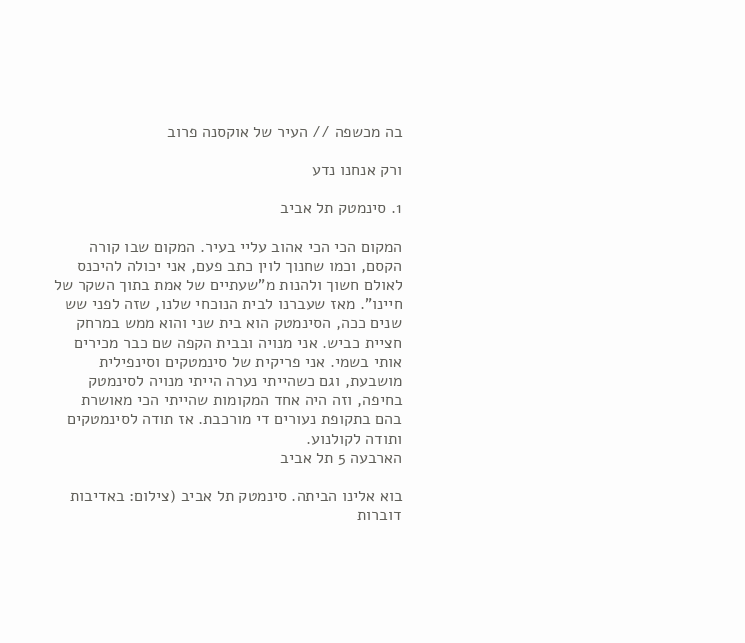בה מכשפה // העיר של אוקסנה פרוב

ורק אנחנו נדע

1. סינמטק תל אביב

המקום הכי הכי אהוב עליי בעיר. המקום שבו קורה הקסם, וכמו שחנוך לוין כתב פעם, אני יכולה להיכנס לאולם חשוך ולהנות מ"שעתיים של אמת בתוך השקר של חיינו". מאז שעברנו לבית הנוכחי שלנו, שזה לפני שש שנים ככה, הסינמטק הוא בית שני והוא ממש במרחק חציית כביש. אני מנויה ובבית הקפה שם כבר מכירים אותי בשמי. אני פריקית של סינמטקים וסינפילית מושבעת, וגם כשהייתי נערה הייתי מנויה לסינמטק בחיפה, וזה היה אחד המקומות שהייתי הכי מאושרת בהם בתקופת נעורים די מורכבת. אז תודה לסינמטקים ותודה לקולנוע.
הארבעה 5 תל אביב

בוא אלינו הביתה. סינמטק תל אביב (צילום: באדיבות דוברות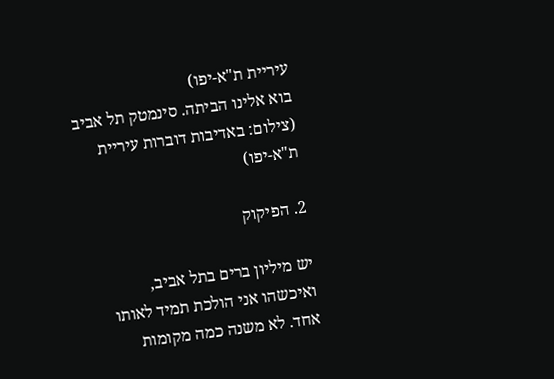עיריית ת"א-יפו)
בוא אלינו הביתה. סינמטק תל אביב (צילום: באדיבות דוברות עיריית ת"א-יפו)

2. הפיקוק

יש מיליון ברים בתל אביב, ואיכשהו אני הולכת תמיד לאותו אחד. לא משנה כמה מקומות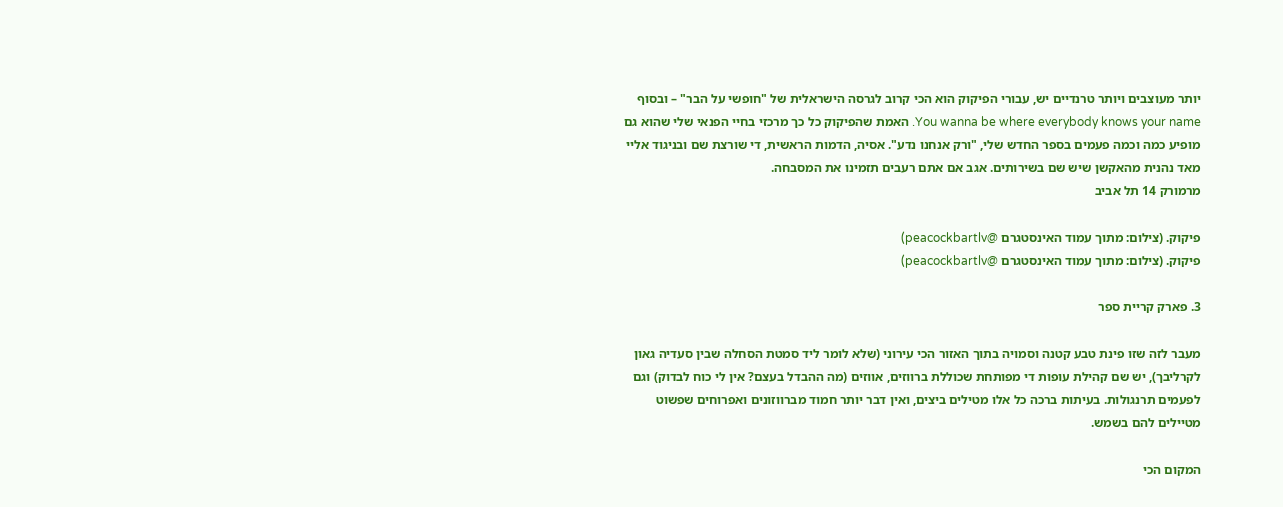יותר מעוצבים ויותר טרנדיים יש, עבורי הפיקוק הוא הכי קרוב לגרסה הישראלית של "חופשי על הבר" – ובסוף You wanna be where everybody knows your name. האמת שהפיקוק כל כך מרכזי בחיי הפנאי שלי שהוא גם מופיע כמה וכמה פעמים בספר החדש שלי, "ורק אנחנו נדע". אסיה, הדמות הראשית, די שורצת שם ובניגוד אליי מאד נהנית מהאקשן שיש שם בשירותים. אגב אם אתם רעבים תזמינו את המסבחה.
מרמורק 14 תל אביב

פיקוק. (צילום: מתוך עמוד האינסטגרם @peacockbartlv)
פיקוק. (צילום: מתוך עמוד האינסטגרם @peacockbartlv)

3. פארק קריית ספר

מעבר לזה שזו פינת טבע קטנה וסמויה בתוך האזור הכי עירוני (שלא לומר ליד סמטת הסחלה שבין סעדיה גאון לקרליבך), יש שם קהילת עופות די מפותחת שכוללת ברווזים, אווזים (מה ההבדל בעצם? אין לי כוח לבדוק) וגם לפעמים תרנגולות. בעיתות ברכה כל אלו מטילים ביצים, ואין דבר יותר חמוד מברווזונים ואפרוחים שפשוט מטיילים להם בשמש.

המקום הכי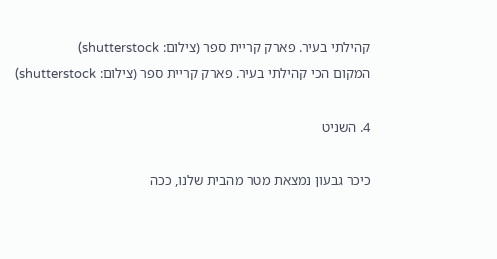קהילתי בעיר. פארק קריית ספר (צילום: shutterstock)
המקום הכי קהילתי בעיר. פארק קריית ספר (צילום: shutterstock)

4. השניט

כיכר גבעון נמצאת מטר מהבית שלנו, ככה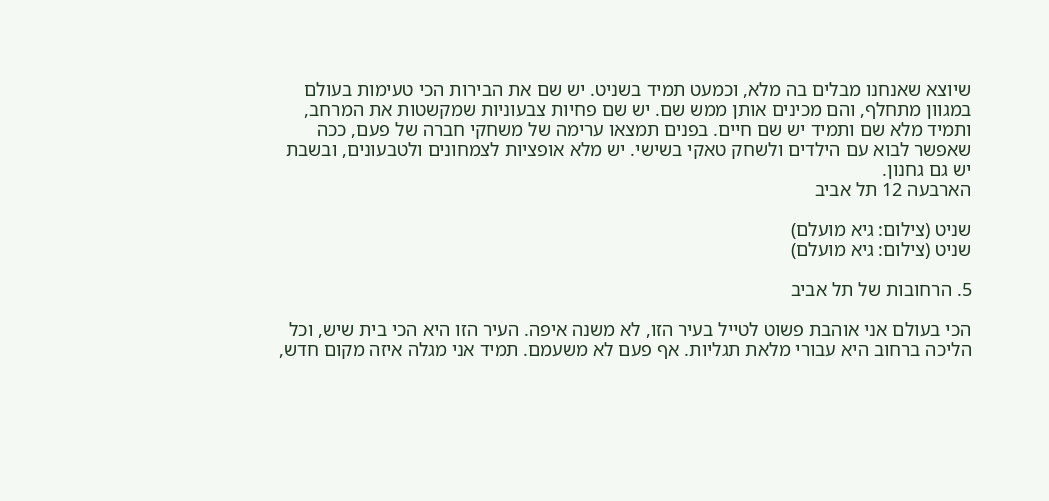שיוצא שאנחנו מבלים בה מלא, וכמעט תמיד בשניט. יש שם את הבירות הכי טעימות בעולם במגוון מתחלף, והם מכינים אותן ממש שם. יש שם פחיות צבעוניות שמקשטות את המרחב, ותמיד מלא שם ותמיד יש שם חיים. בפנים תמצאו ערימה של משחקי חברה של פעם, ככה שאפשר לבוא עם הילדים ולשחק טאקי בשישי. יש מלא אופציות לצמחונים ולטבעונים, ובשבת יש גם גחנון.
הארבעה 12 תל אביב

שניט (צילום: גיא מועלם)
שניט (צילום: גיא מועלם)

5. הרחובות של תל אביב

הכי בעולם אני אוהבת פשוט לטייל בעיר הזו, לא משנה איפה. העיר הזו היא הכי בית שיש, וכל הליכה ברחוב היא עבורי מלאת תגליות. אף פעם לא משעמם. תמיד אני מגלה איזה מקום חדש,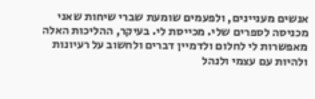אנשים מעניינים, ולפעמים שומעת שברי שיחות שאני מכניסה לספרים שלי. מכייסת לי. בעיקר, ההליכות האלה מאפשרות לי לחלום ולדמיין דברים ולחשוב על רעיונות ולהיות עם עצמי ולנהל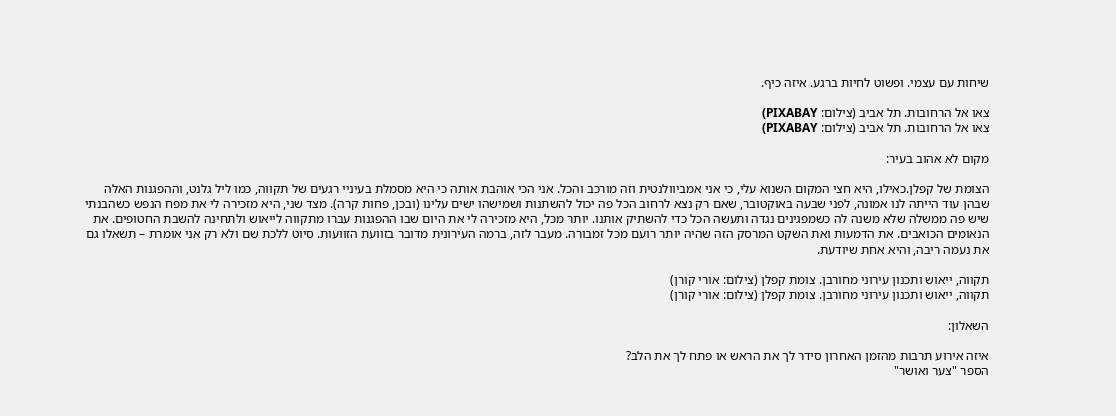שיחות עם עצמי. ופשוט לחיות ברגע. איזה כיף.

צאו אל הרחובות. תל אביב (צילום: PIXABAY)
צאו אל הרחובות. תל אביב (צילום: PIXABAY)

מקום לא אהוב בעיר:

הצומת של קפלן.כאילו, היא חצי המקום השנוא עלי, כי אני אמביוולנטית וזה מורכב והכל. אני הכי אוהבת אותה כי היא מסמלת בעיניי רגעים של תקווה, כמו ליל גלנט, וההפגנות האלה שבהן עוד הייתה לנו אמונה, לפני שבעה באוקטובר, שאם רק נצא לרחוב הכל פה יכול להשתנות ושמישהו ישים עלינו (ובכן, פחות קרה). מצד שני, היא מזכירה לי את מפח הנפש כשהבנתי שיש פה ממשלה שלא משנה לה כשמפגינים נגדה ותעשה הכל כדי להשתיק אותנו. יותר מכל, היא מזכירה לי את היום שבו ההפגנות עברו מתקווה לייאוש ולתחינה להשבת החטופים. את הנאומים הכואבים. את הדמעות ואת השקט המרסק הזה שהיה יותר רועם מכל זמבורה. מעבר לזה, ברמה העירונית מדובר בזוועת הזוועות. סיוט ללכת שם ולא רק אני אומרת – תשאלו גם את נעמה ריבה, והיא אחת שיודעת.

תקווה, ייאוש ותכנון עירוני מחורבן. צומת קפלן (צילום: אורי קורן)
תקווה, ייאוש ותכנון עירוני מחורבן. צומת קפלן (צילום: אורי קורן)

השאלון:

איזה אירוע תרבות מהזמן האחרון סידר לך את הראש או פתח לך את הלב?
הספר "צער ואושר"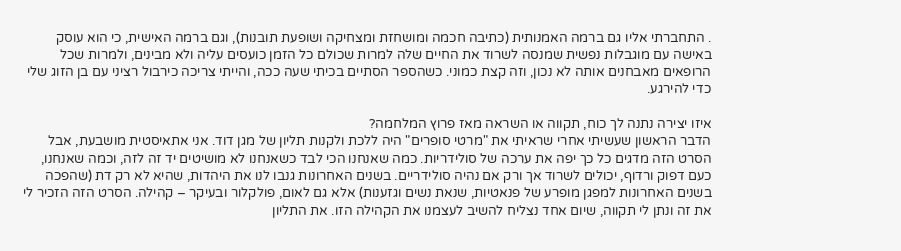. התחברתי אליו גם ברמה האמנותית (כתיבה חכמה ומושחזת ומצחיקה ושופעת תובנות), וגם ברמה האישית, כי הוא עוסק באישה עם מוגבלות נפשית שמנסה לשרוד את החיים שלה למרות שכולם כל הזמן כועסים עליה ולא מבינים, ולמרות שכל הרופאים מאבחנים אותה לא נכון, וזה קצת כמוני. כשהספר הסתיים בכיתי שעה ככה, והייתי צריכה כירבול רציני עם בן הזוג שלי כדי להירגע.

איזו יצירה נתנה לך כוח, תקווה או השראה מאז פרוץ המלחמה?
הדבר הראשון שעשיתי אחרי שראיתי את "מרטי סופרים" היה ללכת ולקנות תליון של מגן דוד. אני אתאיסטית מושבעת, אבל הסרט הזה מדגים כל כך יפה את ערכה של סולידריות. כמה שאנחנו הכי לבד כשאנחנו לא מושיטים יד זה לזה, וכמה שאנחנו, כעם דפוק ורדוף, יכולים לשרוד אך ורק אם נהיה סולידריים. בשנים האחרונות גנבו לנו את היהדות, שהיא לא רק דת (שהפכה בשנים האחרונות למפגן מופרע של פנאטיות, שנאת נשים וגזענות) אלא גם לאום, פולקלור ובעיקר – קהילה. הסרט הזה הזכיר לי את זה ונתן לי תקווה, שיום אחד נצליח להשיב לעצמנו את הקהילה הזו. את התליון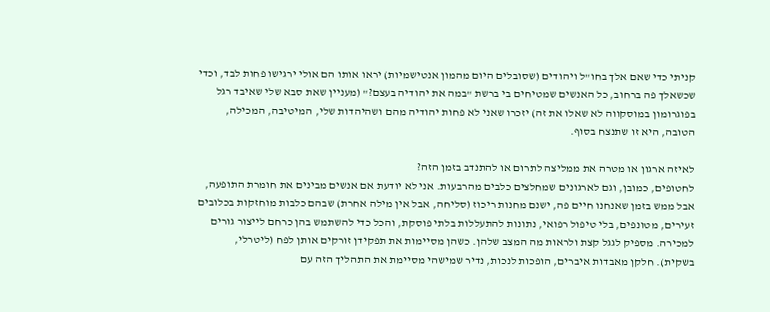קניתי כדי שאם אלך בחו"ל ויהודים (שסובלים היום מהמון אנטישמיות) יראו אותו הם אולי ירגישו פחות לבד, וכדי שכשאלך פה ברחוב, כל האנשים שמטיחים בי ברשת "במה את יהודיה בעצם?" (מעניין שאת סבא שלי שאיבד רגל בפוגרומון במוסקווה לא שאלו את זה) יזכרו שאני לא פחות יהודיה מהם ושהיהדות שלי, המיטיבה, המכילה, הטובה, היא זו שתנצח בסוף.

לאיזה ארגון או מטרה את ממליצה לתרום או להתנדב בזמן הזה?
לחטופים, כמובן, וגם לארגונים שמחלצים כלבים מהרבעות. אני לא יודעת אם אנשים מבינים את חומרת התופעה, אבל ממש בזמן שאנחנו חיים פה, ישנם מחנות ריכוז (סליחה, אבל אין מילה אחרת) שבהם כלבות מוחזקות בכלובים זעירים, מטונפים, בלי טיפול רפואי, נתונות להתעללות בלתי פוסקת, והכל כדי להשתמש בהן כרחם לייצור גורים למכירה. מספיק לגגל קצת ולראות מה המצב שלהן. כשהן מסיימות את תפקידן זורקים אותן לפח (ליטרלי, בשקית). חלקן מאבדות איברים, הופכות לנכות, נדיר שמישהי מסיימת את התהליך הזה עם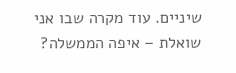שיניים. עוד מקרה שבו אני שואלת – איפה הממשלה?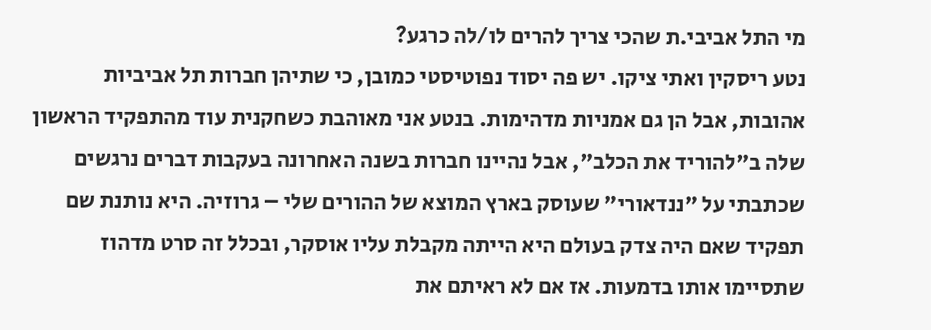מי התל אביבי.ת שהכי צריך להרים לו/לה כרגע?
נטע ריסקין ואתי ציקו. יש פה יסוד נפוטיסטי כמובן, כי שתיהן חברות תל אביביות אהובות, אבל הן גם אמניות מדהימות. בנטע אני מאוהבת כשחקנית עוד מהתפקיד הראשון שלה ב"להוריד את הכלב", אבל נהיינו חברות בשנה האחרונה בעקבות דברים נרגשים שכתבתי על "ננדאורי" שעוסק בארץ המוצא של ההורים שלי – גרוזיה. היא נותנת שם תפקיד שאם היה צדק בעולם היא הייתה מקבלת עליו אוסקר, ובכלל זה סרט מדהוז שתסיימו אותו בדמעות. אז אם לא ראיתם את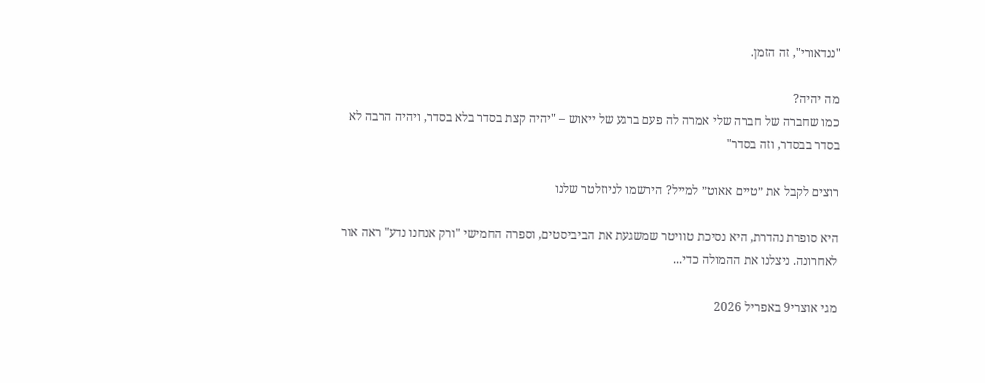"ננדאורי", זה הזמן.

מה יהיה?
כמו שחברה של חברה שלי אמרה לה פעם ברגע של ייאוש – "יהיה קצת בסדר בלא בסדר, ויהיה הרבה לא בסדר בבסדר, וזה בסדר"

רוצים לקבל את ״טיים אאוט״ למייל? הירשמו לניוזלטר שלנו

היא סופרת נהדרת, היא נסיכת טוויטר שמשגעת את הביביסטים, וספרה החמישי "ורק אנחנו נדע" ראה אור לאחרונה. ניצלנו את ההמולה כדי...

מגי אוצרי9 באפריל 2026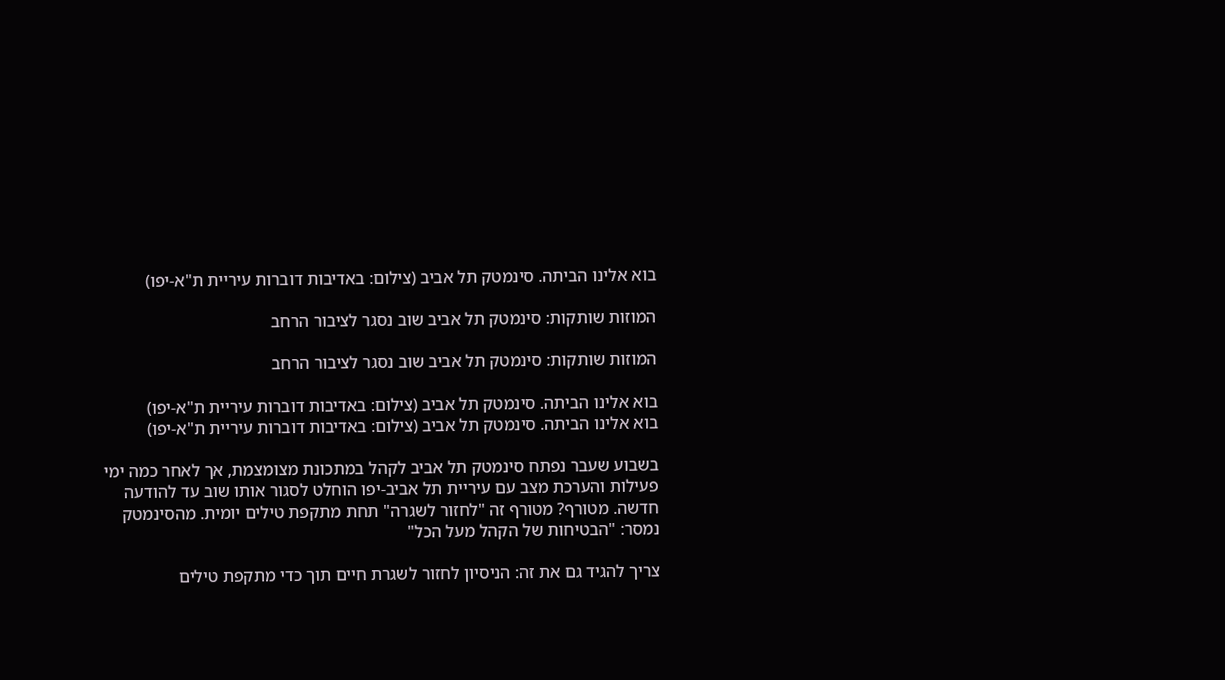בוא אלינו הביתה. סינמטק תל אביב (צילום: באדיבות דוברות עיריית ת"א-יפו)

המוזות שותקות: סינמטק תל אביב שוב נסגר לציבור הרחב

המוזות שותקות: סינמטק תל אביב שוב נסגר לציבור הרחב

בוא אלינו הביתה. סינמטק תל אביב (צילום: באדיבות דוברות עיריית ת"א-יפו)
בוא אלינו הביתה. סינמטק תל אביב (צילום: באדיבות דוברות עיריית ת"א-יפו)

בשבוע שעבר נפתח סינמטק תל אביב לקהל במתכונת מצומצמת, אך לאחר כמה ימי פעילות והערכת מצב עם עיריית תל אביב-יפו הוחלט לסגור אותו שוב עד להודעה חדשה. מטורף? מטורף זה "לחזור לשגרה" תחת מתקפת טילים יומית. מהסינמטק נמסר: "הבטיחות של הקהל מעל הכל"

צריך להגיד גם את זה: הניסיון לחזור לשגרת חיים תוך כדי מתקפת טילים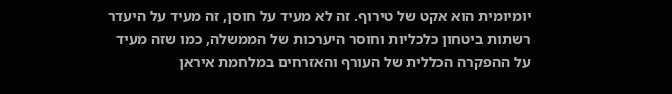יומיומית הוא אקט של טירוף. זה לא מעיד על חוסן, זה מעיד על היעדר רשתות ביטחון כלכליות וחוסר היערכות של הממשלה, כמו שזה מעיד על ההפקרה הכללית של העורף והאזרחים במלחמת איראן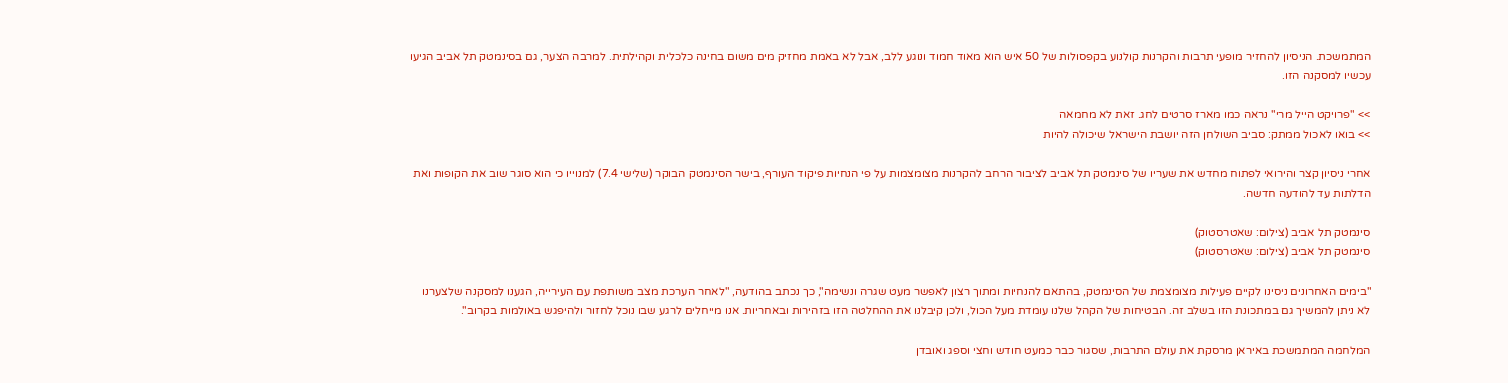המתמשכת. הניסיון להחזיר מופעי תרבות והקרנות קולנוע בקפסולות של 50 איש הוא מאוד חמוד ונוגע ללב, אבל לא באמת מחזיק מים משום בחינה כלכלית וקהילתית. למרבה הצער, גם בסינמטק תל אביב הגיעו עכשיו למסקנה הזו.

>> "פרויקט הייל מרי" נראה כמו מארז סרטים לחג. זאת לא מחמאה
>> בואו לאכול ממתק: סביב השולחן הזה יושבת הישראל שיכולה להיות

אחרי ניסיון קצר והירואי לפתוח מחדש את שעריו של סינמטק תל אביב לציבור הרחב להקרנות מצומצמות על פי הנחיות פיקוד העורף, בישר הסינמטק הבוקר (שלישי 7.4) למנוייו כי הוא סוגר שוב את הקופות ואת הדלתות עד להודעה חדשה.

סינמטק תל אביב (צילום: שאטרסטוק)
סינמטק תל אביב (צילום: שאטרסטוק)

"בימים האחרונים ניסינו לקיים פעילות מצומצמת של הסינמטק, בהתאם להנחיות ומתוך רצון לאפשר מעט שגרה ונשימה", כך נכתב בהודעה, "לאחר הערכת מצב משותפת עם העירייה, הגענו למסקנה שלצערנו לא ניתן להמשיך גם במתכונת הזו בשלב זה. הבטיחות של הקהל שלנו עומדת מעל הכול, ולכן קיבלנו את ההחלטה הזו בזהירות ובאחריות. אנו מייחלים לרגע שבו נוכל לחזור ולהיפגש באולמות בקרוב".

המלחמה המתמשכת באיראן מרסקת את עולם התרבות, שסגור כבר כמעט חודש וחצי וספג ואובדן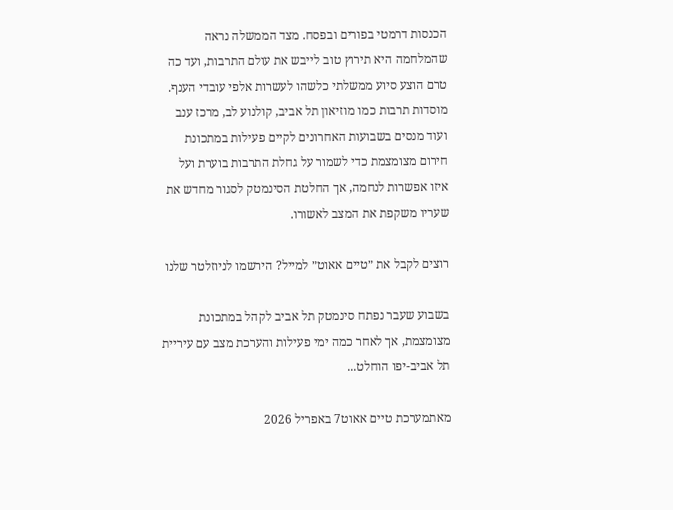הכנסות דרמטי בפורים ובפסח. מצד הממשלה נראה שהמלחמה היא תירוץ טוב לייבש את עולם התרבות, ועד כה טרם הוצע סיוע ממשלתי כלשהו לעשרות אלפי עובדי הענף. מוסדות תרבות כמו מוזיאון תל אביב, קולנוע לב, מרכז ענב ועוד מנסים בשבועות האחרונים לקיים פעילות במתכונת חירום מצומצמת כדי לשמור על גחלת התרבות בוערת ועל איזו אפשרות לנחמה, אך החלטת הסינמטק לסגור מחדש את שעריו משקפת את המצב לאשורו.

רוצים לקבל את ״טיים אאוט״ למייל? הירשמו לניוזלטר שלנו

בשבוע שעבר נפתח סינמטק תל אביב לקהל במתכונת מצומצמת, אך לאחר כמה ימי פעילות והערכת מצב עם עיריית תל אביב-יפו הוחלט...

מאתמערכת טיים אאוט7 באפריל 2026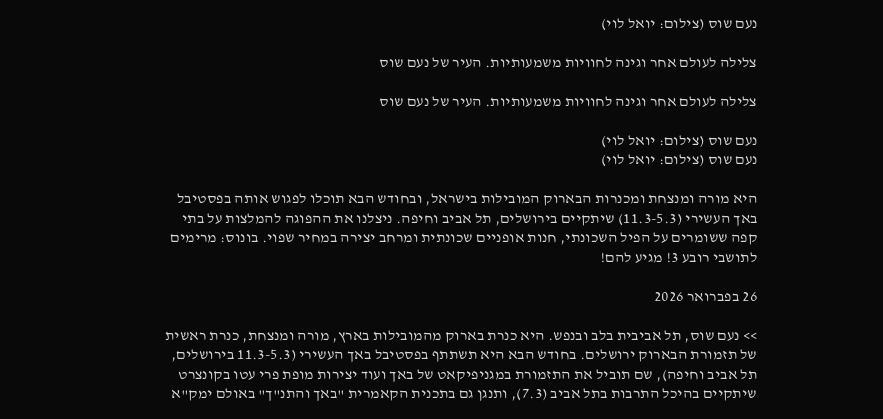נעם שוס (צילום: יואל לוי)

צלילה לעולם אחר וגינה לחוויות משמעותיות. העיר של נעם שוס

צלילה לעולם אחר וגינה לחוויות משמעותיות. העיר של נעם שוס

נעם שוס (צילום: יואל לוי)
נעם שוס (צילום: יואל לוי)

היא מורה ומנצחת ומכנרות הבארוק המובילות בישראל, ובחודש הבא תוכלו לפגוש אותה בפסטיבל באך העשירי (11.3-5.3) שיתקיים בירושלים, תל אביב וחיפה. ניצלנו את ההפוגה להמלצות על בתי קפה ששומרים על הפיל השכונתי, חנות אופניים שכונתית ומרחב יצירה במחיר שפוי. בונוס: מרימים לתושבי רובע 3! מגיע להם!

26 בפברואר 2026

>> נעם שוס, תל אביבית בלב ובנפש. היא כנרת בארוק מהמובילות בארץ, מורה ומנצחת, כנרת ראשית של תזמורת הבארוק ירושלים. בחודש הבא היא תשתתף בפסטיבל באך העשירי (11.3-5.3 בירושלים, תל אביב וחיפה), שם תוביל את התזמורת במגניפיקאט של באך ועוד יצירות מופת פרי עטו בקונצרט שיתקיים בהיכל התרבות בתל אביב (7.3), ותנגן גם בתכנית הקאמרית "באך והתנ"ך" באולם ימק"א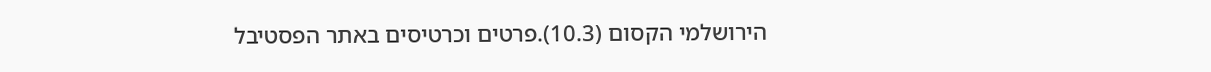הירושלמי הקסום (10.3).פרטים וכרטיסים באתר הפסטיבל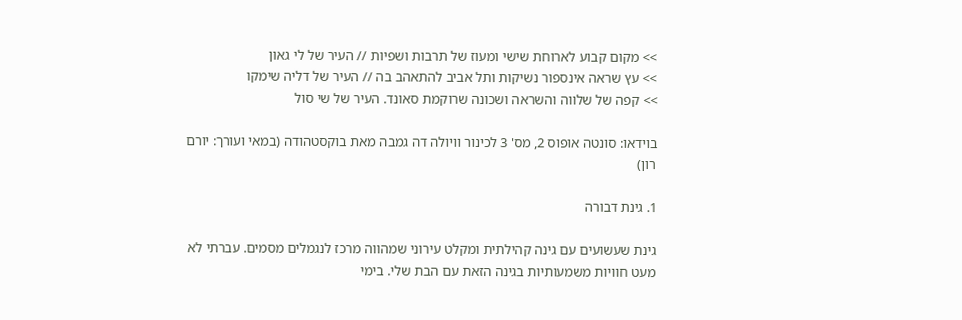>> מקום קבוע לארוחת שישי ומעוז של תרבות ושפיות // העיר של לי גאון
>> עץ שראה אינספור נשיקות ותל אביב להתאהב בה // העיר של דליה שימקו
>> קפה של שלווה והשראה ושכונה שרוקמת סאונד. העיר של שי סול

בוידאו: סונטה אופוס 2, מס' 3 לכינור וויולה דה גמבה מאת בוקסטהודה (במאי ועורך: יורם רון)

1. גינת דבורה

גינת שעשועים עם גינה קהילתית ומקלט עירוני שמהווה מרכז לנגמלים מסמים. עברתי לא מעט חוויות משמעותיות בגינה הזאת עם הבת שלי. בימי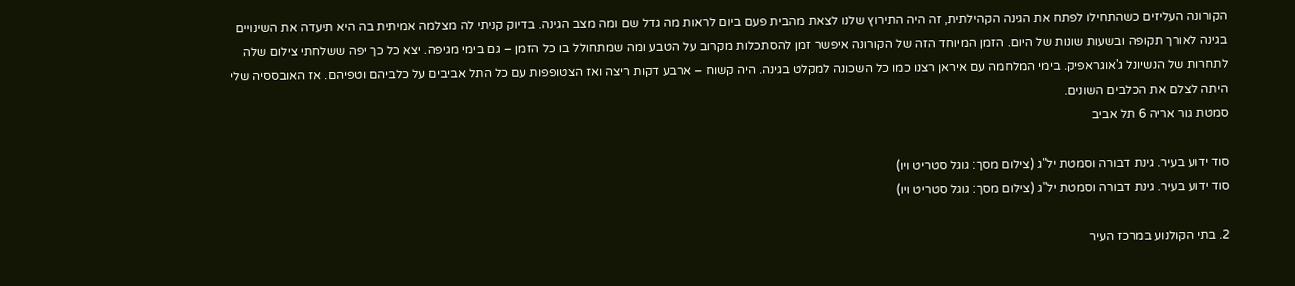הקורונה העליזים כשהתחילו לפתח את הגינה הקהילתית, זה היה התירוץ שלנו לצאת מהבית פעם ביום לראות מה גדל שם ומה מצב הגינה. בדיוק קניתי לה מצלמה אמיתית בה היא תיעדה את השינויים בגינה לאורך תקופה ובשעות שונות של היום. הזמן המיוחד הזה של הקורונה איפשר זמן להסתכלות מקרוב על הטבע ומה שמתחולל בו כל הזמן – גם בימי מגיפה. יצא כל כך יפה ששלחתי צילום שלה לתחרות של הנשיונל ג'אוגראפיק. בימי המלחמה עם איראן רצנו כמו כל השכונה למקלט בגינה. היה קשוח – ארבע דקות ריצה ואז הצטופפות עם כל התל אביבים על כלביהם וטפיהם. אז האובססיה שלי היתה לצלם את הכלבים השונים.
סמטת גור אריה 6 תל אביב

סוד ידוע בעיר. גינת דבורה וסמטת יל"ג (צילום מסך: גוגל סטריט ויו)
סוד ידוע בעיר. גינת דבורה וסמטת יל"ג (צילום מסך: גוגל סטריט ויו)

2. בתי הקולנוע במרכז העיר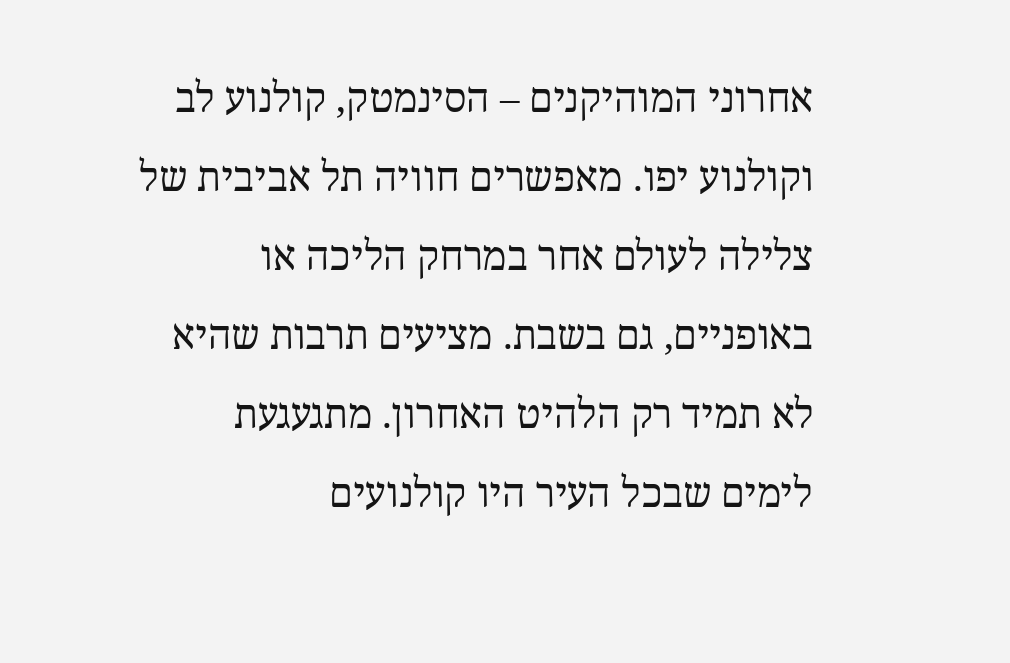אחרוני המוהיקנים – הסינמטק, קולנוע לב וקולנוע יפו. מאפשרים חוויה תל אביבית של צלילה לעולם אחר במרחק הליכה או באופניים, גם בשבת. מציעים תרבות שהיא לא תמיד רק הלהיט האחרון. מתגעגעת לימים שבכל העיר היו קולנועים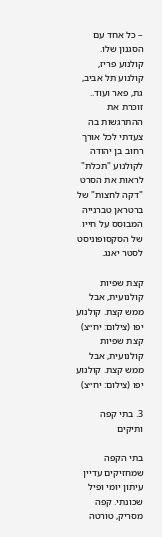– כל אחד עם הסגנון שלו. קולנוע פריז, קולנוע תל אביב, גת, פאר ועוד.. זוכרת את ההתרגשות בה צעדתי לכל אורך רחוב בן יהודה לקולנוע "תכלת" לראות את הסרט "דקה לחצות" של ברטראן טברנייה המבוסס על חייו של הסקסופוניסט לסטר יאנג.

קצת שפיות קולנועית, אבל ממש קצת. קולנוע יפו (צילום: יח״צ)
קצת שפיות קולנועית, אבל ממש קצת. קולנוע יפו (צילום: יח״צ)

3. בתי קפה ותיקים

בתי הקפה שמחזיקים עדיין עיתון יומי ופיל שכונתי. קפה מסריק, טורטה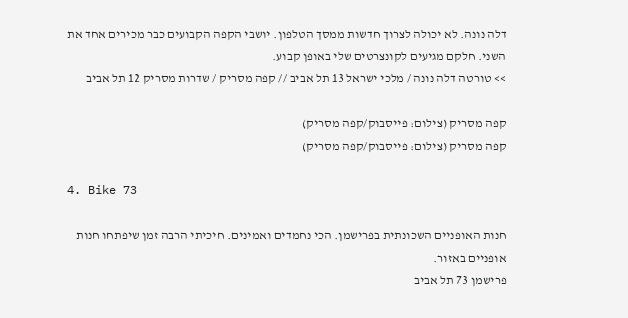דלה נונה. לא יכולה לצרוך חדשות ממסך הטלפון. יושבי הקפה הקבועים כבר מכירים אחד את השני. חלקם מגיעים לקונצרטים שלי באופן קבוע.
>> טורטה דלה נונה / מלכי ישראל 13 תל אביב // קפה מסריק / שדרות מסריק 12 תל אביב

קפה מסריק (צילום: פייסבוק/קפה מסריק)
קפה מסריק (צילום: פייסבוק/קפה מסריק)

4. Bike 73

חנות האופניים השכונתית בפרישמן. הכי נחמדים ואמינים. חיכיתי הרבה זמן שיפתחו חנות אופניים באזור.
פרישמן 73 תל אביב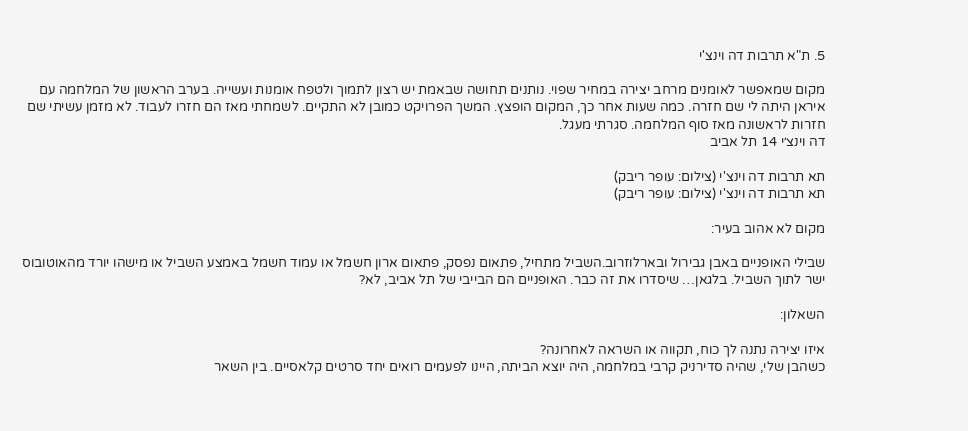5. ת"א תרבות דה וינצ'י

מקום שמאפשר לאומנים מרחב יצירה במחיר שפוי. נותנים תחושה שבאמת יש רצון לתמוך ולטפח אומנות ועשייה. בערב הראשון של המלחמה עם איראן היתה לי שם חזרה. כמה שעות אחר כך, המקום הופצץ. המשך הפרויקט כמובן לא התקיים. לשמחתי מאז הם חזרו לעבוד. לא מזמן עשיתי שם חזרות לראשונה מאז סוף המלחמה. סגרתי מעגל.
דה וינצ׳י 14 תל אביב

תא תרבות דה וינצ'י (צילום: עופר ריבק)
תא תרבות דה וינצ'י (צילום: עופר ריבק)

מקום לא אהוב בעיר:

שבילי האופניים באבן גבירול ובארלוזרוב.השביל מתחיל, פתאום נפסק, פתאום ארון חשמל או עמוד חשמל באמצע השביל או מישהו יורד מהאוטובוס ישר לתוך השביל. בלגאן… שיסדרו את זה כבר. האופניים הם הבייבי של תל אביב, לא?

השאלון:

איזו יצירה נתנה לך כוח, תקווה או השראה לאחרונה?
כשהבן שלי, שהיה סדירניק קרבי במלחמה, היה יוצא הביתה, היינו לפעמים רואים יחד סרטים קלאסיים. בין השאר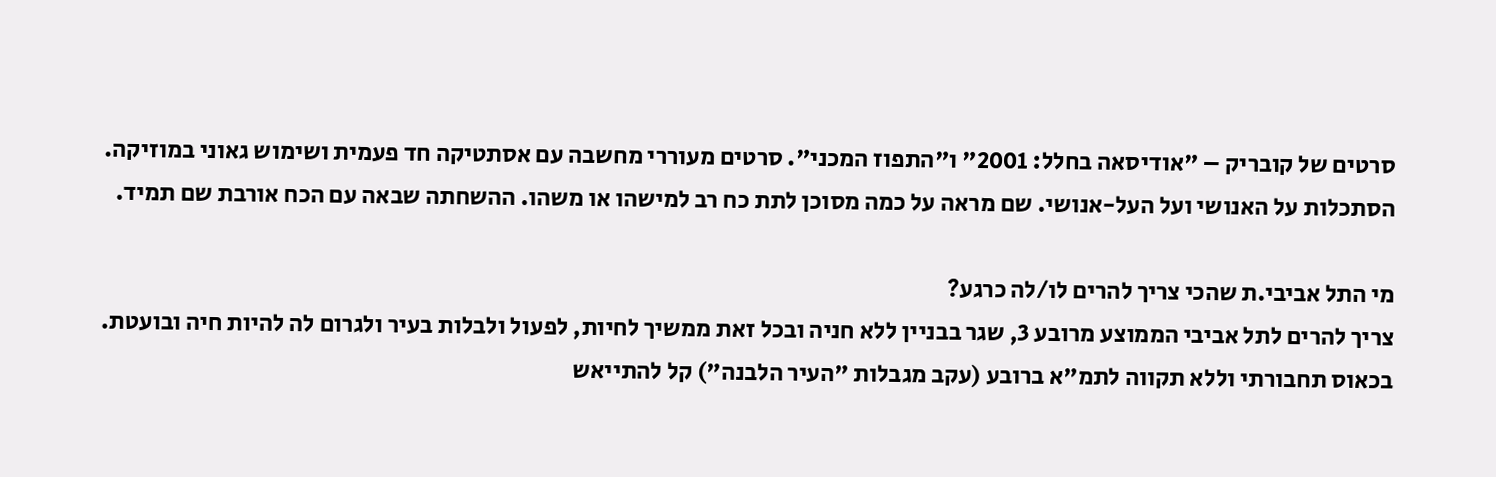סרטים של קובריק – "אודיסאה בחלל: 2001" ו"התפוז המכני". סרטים מעוררי מחשבה עם אסתטיקה חד פעמית ושימוש גאוני במוזיקה. הסתכלות על האנושי ועל העל-אנושי. שם מראה על כמה מסוכן לתת כח רב למישהו או משהו. ההשחתה שבאה עם הכח אורבת שם תמיד.

מי התל אביבי.ת שהכי צריך להרים לו/לה כרגע?
צריך להרים לתל אביבי הממוצע מרובע 3, שגר בבניין ללא חניה ובכל זאת ממשיך לחיות, לפעול ולבלות בעיר ולגרום לה להיות חיה ובועטת. בכאוס תחבורתי וללא תקווה לתמ"א ברובע (עקב מגבלות "העיר הלבנה") קל להתייאש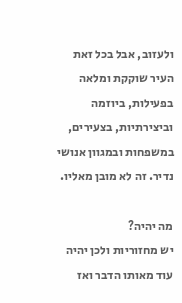ולעזוב, אבל בכל זאת העיר שוקקת ומלאה בפעילות, ביוזמה וביצירתיות, בצעירים, במשפחות ובמגוון אנושי נדיר. זה לא מובן מאליו.

מה יהיה?
יש מחזוריות ולכן יהיה עוד מאותו הדבר ואז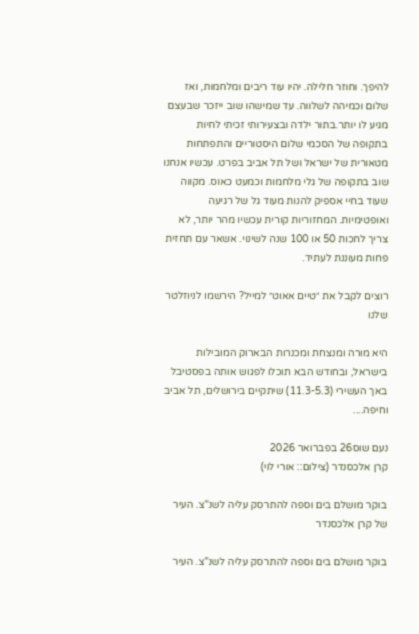להיפך. וחוזר חלילה. יהיו עוד ריבים ומלחמות, ואז שלום וכמיהה לשלווה. עד שמישהו שוב ייזכר שבעצם מגיע לו יותר.בתור ילדה ובצעירותי זכיתי לחיות בתקופה של הסכמי שלום היסטוריים והתפתחות מטאורית של ישראל ושל תל אביב בפרט. עכשיו אנחנו שוב בתקופה של גלי מלחמות וכמעט כאוס. מקווה שעוד בחיי אספיק להנות מעוד גל של רגיעה ואופטימיות. המחזוריות קורית עכשיו מהר יותר, לא צריך לחכות 50 או 100 שנה לשינוי. אשאר עם תחזית פחות מעוננת לעתיד.

רוצים לקבל את ״טיים אאוט״ למייל? הירשמו לניוזלטר שלנו

היא מורה ומנצחת ומכנרות הבארוק המובילות בישראל, ובחודש הבא תוכלו לפגוש אותה בפסטיבל באך העשירי (11.3-5.3) שיתקיים בירושלים, תל אביב וחיפה....

נעם שוס26 בפברואר 2026
קרן אלכסנדר (צילום:: אורי לוי)

בוקר מושלם בים וספה להתרסק עליה לשנ"צ. העיר של קרן אלכסנדר

בוקר מושלם בים וספה להתרסק עליה לשנ"צ. העיר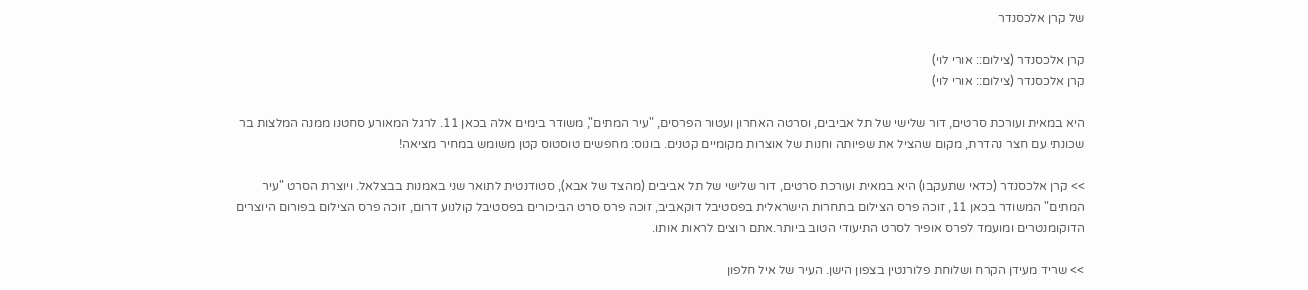של קרן אלכסנדר

קרן אלכסנדר (צילום:: אורי לוי)
קרן אלכסנדר (צילום:: אורי לוי)

היא במאית ועורכת סרטים, דור שלישי של תל אביבים, וסרטה האחרון ועטור הפרסים, "עיר המתים", משודר בימים אלה בכאן 11. לרגל המאורע סחטנו ממנה המלצות בר שכונתי עם חצר נהדרת, מקום שהציל את שפיותה וחנות של אוצרות מקומיים קטנים. בונוס: מחפשים טוסטוס קטן משומש במחיר מציאה!

>> קרן אלכסנדר (כדאי שתעקבו) היא במאית ועורכת סרטים, דור שלישי של תל אביבים (מהצד של אבא), סטודנטית לתואר שני באמנות בבצלאל. ויוצרת הסרט "עיר המתים" המשודר בכאן 11, זוכה פרס הצילום בתחרות הישראלית בפסטיבל דוקאביב, זוכה פרס סרט הביכורים בפסטיבל קולנוע דרום, זוכה פרס הצילום בפורום היוצרים הדוקומנטרים ומועמד לפרס אופיר לסרט התיעודי הטוב ביותר.אתם רוצים לראות אותו.

>> שריד מעידן הקרח ושלוחת פלורנטין בצפון הישן. העיר של איל חלפון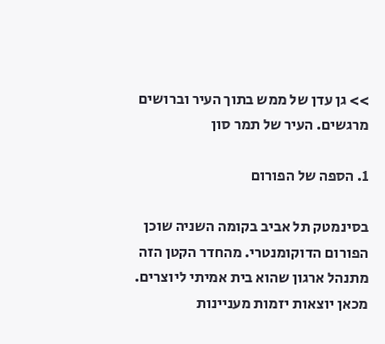>> גן עדן של ממש בתוך העיר וברושים מרגשים. העיר של תמר סון

1. הספה של הפורום

בסינמטק תל אביב בקומה השניה שוכן הפורום הדוקומנטרי. מהחדר הקטן הזה מתנהל ארגון שהוא בית אמיתי ליוצרים. מכאן יוצאות יזמות מעניינות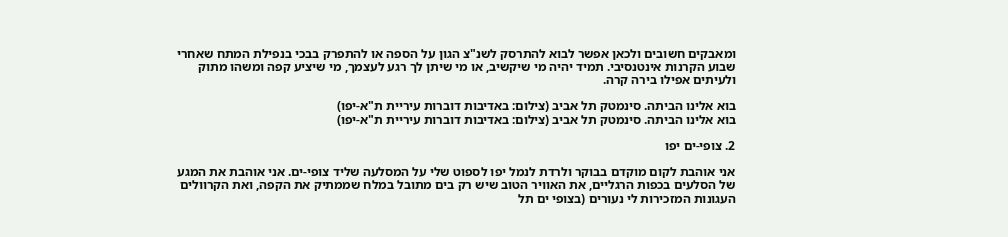ומאבקים חשובים ולכאן אפשר לבוא להתרסק לשנ"צ הגון על הספה או להתפרק בבכי בנפילת המתח שאחרי שבוע הקרנות אינטנסיבי. תמיד יהיה מי שיקשיב, או מי שיתן לך רגע לעצמך, מי שיציע קפה ומשהו מתוק ולעיתים אפילו בירה קרה.

בוא אלינו הביתה. סינמטק תל אביב (צילום: באדיבות דוברות עיריית ת"א-יפו)
בוא אלינו הביתה. סינמטק תל אביב (צילום: באדיבות דוברות עיריית ת"א-יפו)

2. צופי-ים יפו

אני אוהבת לקום מוקדם בבוקר ולרדת לנמל יפו לספוט שלי על המסלעה שליד צופי-ים. אני אוהבת את המגע של הסלעים בכפות הרגליים, את האוויר הטוב שיש רק בים מתובל במלח שממתיק את הקפה, ואת הקרוולים העגונות המזכירות לי נעורים (בצופי ים תל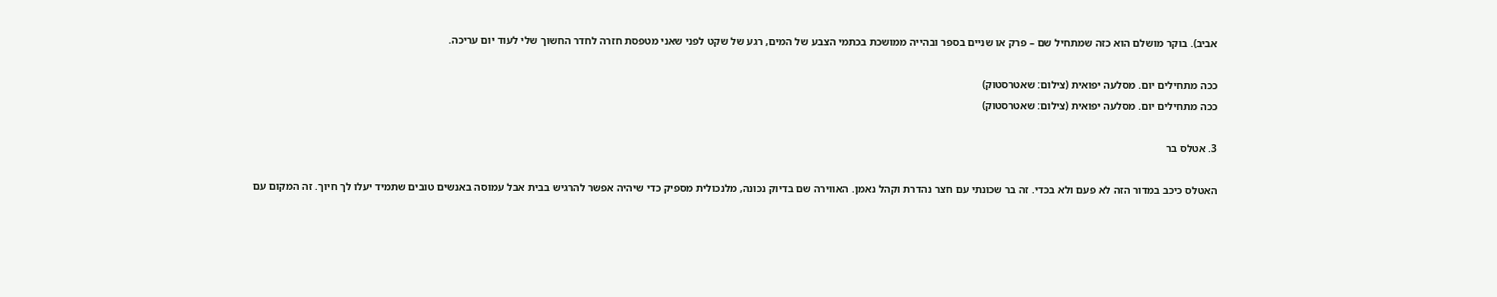אביב). בוקר מושלם הוא כזה שמתחיל שם – פרק או שניים בספר ובהייה ממושכת בכתמי הצבע של המים, רגע של שקט לפני שאני מטפסת חזרה לחדר החשוך שלי לעוד יום עריכה.

ככה מתחילים יום. מסלעה יפואית (צילום: שאטרסטוק)
ככה מתחילים יום. מסלעה יפואית (צילום: שאטרסטוק)

3. אטלס בר

האטלס כיכב במדור הזה לא פעם ולא בכדי. זה בר שכונתי עם חצר נהדרת וקהל נאמן. האווירה שם בדיוק נכונה, מלנכולית מספיק כדי שיהיה אפשר להרגיש בבית אבל עמוסה באנשים טובים שתמיד יעלו לך חיוך. זה המקום עם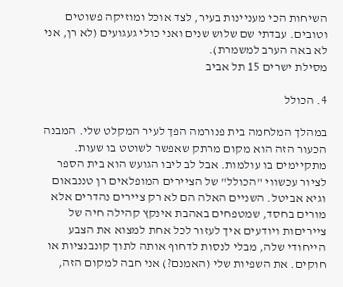השיחות הכי מעניינות בעיר, לצד אוכל ומוזיקה פשוטים וטובים. עבדתי שם שלוש שנים ואני כולי געגועים (לא רן, אני לא באה הערב למשמרת).
מסילת ישרים 15 תל אביב

4. הכולל

במהלך המלחמה בית פנורמה הפך לעיר המקלט שלי. המבנה הכעור הזה הוא מקום מרתק שאפשר לשוטט בו שעות. מתקיימים בו עולמות. אבל לב ליבו הגועש הוא בית הספר לציור עכשווי "הכולל" של הציירים המופלאים רן טננבאום וגיא אביטל. השניים האלה הם לא רק ציירים נהדרים אלא מורים בחסד, שמטפחים באהבת אינקץ קהילה חיה של צייריםות ויודעים איך לעזור לכל אחת למצוא את הצבע הייחודי שלה, מבלי לנסות לדחוף אותה לתוך קונבנציות או חוקים. את השפיות שלי (האמנם?) אני חבה למקום הזה,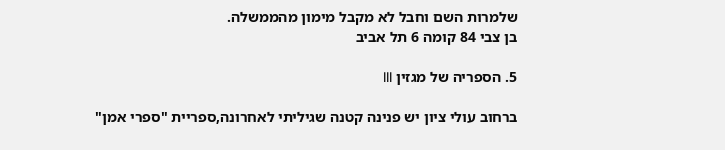שלמרות השם וחבל לא מקבל מימון מהממשלה.
בן צבי 84 קומה 6 תל אביב

5. הספריה של מגזין III

ברחוב עולי ציון יש פנינה קטנה שגיליתי לאחרונה,ספריית "ספרי אמן"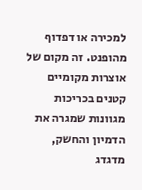למכירה או דפדוף מהופנט. זה מקום של אוצרות מקומיים קטנים בכריכות מגוונות שמגרה את הדמיון והחשק, מדגדג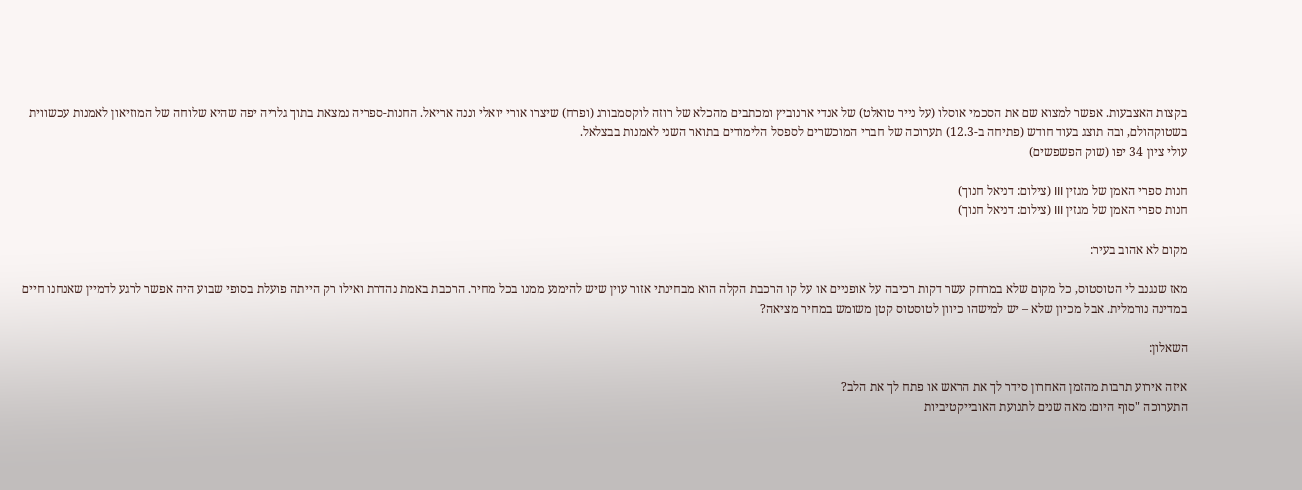בקצות האצבעות. אפשר למצוא שם את הסכמי אוסלו (על נייר טואלט) של אנדי ארנוביץ ומכתבים מהכלא של רוזה לוקסמבורג (ופרח) שיצרו אורי יואלי וננה אריאל. החנות-ספריה נמצאת בתוך גלריה יפה שהיא שלוחה של המוזיאון לאמנות עכשווית בשטוקהולם, ובה תוצג בעוד חודש (פתיחה ב-12.3) תערוכה של חברי המוכשרים לספסל הלימודים בתואר השני לאמנות בבצלאל.
עולי ציון 34 יפו (שוק הפשפשים)

חנות ספרי האמן של מגזין III (צילום: דניאל חנוך)
חנות ספרי האמן של מגזין III (צילום: דניאל חנוך)

מקום לא אהוב בעיר:

מאז שנגנב לי הטוסטוס, כל מקום שלא במרחק עשר דקות רכיבה על אופניים או על קו הרכבת הקלה הוא מבחינתי אזור עוין שיש להימנע ממנו בכל מחיר. הרכבת באמת נהדרת ואילו רק הייתה פועלת בסופי שבוע היה אפשר לרגע לדמיין שאנחנו חיים במדינה נורמלית. אבל מכיון שלא – יש למישהו כיוון לטוסטוס קטן משומש במחיר מציאה?

השאלון:

איזה אירוע תרבות מהזמן האחרון סידר לך את הראש או פתח לך את הלב?
התערוכה "סוף היום: מאה שנים לתנועת האובייקטיביות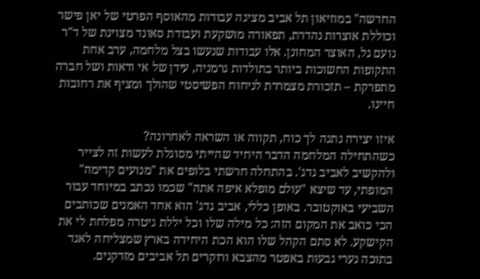החדשה" במוזיאון תל אביב מציגה עבודות מהאוסף הפרטי של יאן פישר וכוללת אוצרות נהדרת, תפאורה מושקעת ועבודת סאונד מצוינת של ד"ר נועם גל, האוצר המחונן. אלו עבודות שנעשו בצל מלחמה, ערב אחת התקופות החשוכות ביותר בתולדות גרמניה, עידן של אי ודאות ושל חברה מתפרקת – תזכורת מצמררת לניחוח הפשיסטי שהולך ומציף את רחובות חיינו.

איזו יצירה נתנה לך כוח, תקווה או השראה לאחרונה?
כשהתחילה המלחמה הדבר היחיד שהייתי מסוגלת לעשות זה לצייר ולהקשיב לאביב גדג'. בהתחלה חרשתי בלופים את "מנועים קדימה" המופתי, עד שיצא "עולם מופלא איפה אתה" שכמו נכתב במיוחד עבור השביעי באוקטובר. באופן כללי, אביב גדג' הוא אחד האמנים שכותבים הכי כואב את המקום הזה: כל מילה שלו וכל יללת גיטרה מפלחת לי את הקישקע. לא סתם הקהל שלו הוא הכת היחידה בארץ שמצליחה לאגד בתוכה נערי גבעות באפטר מהצבא ורוקרים תל אביבים מזדקנים.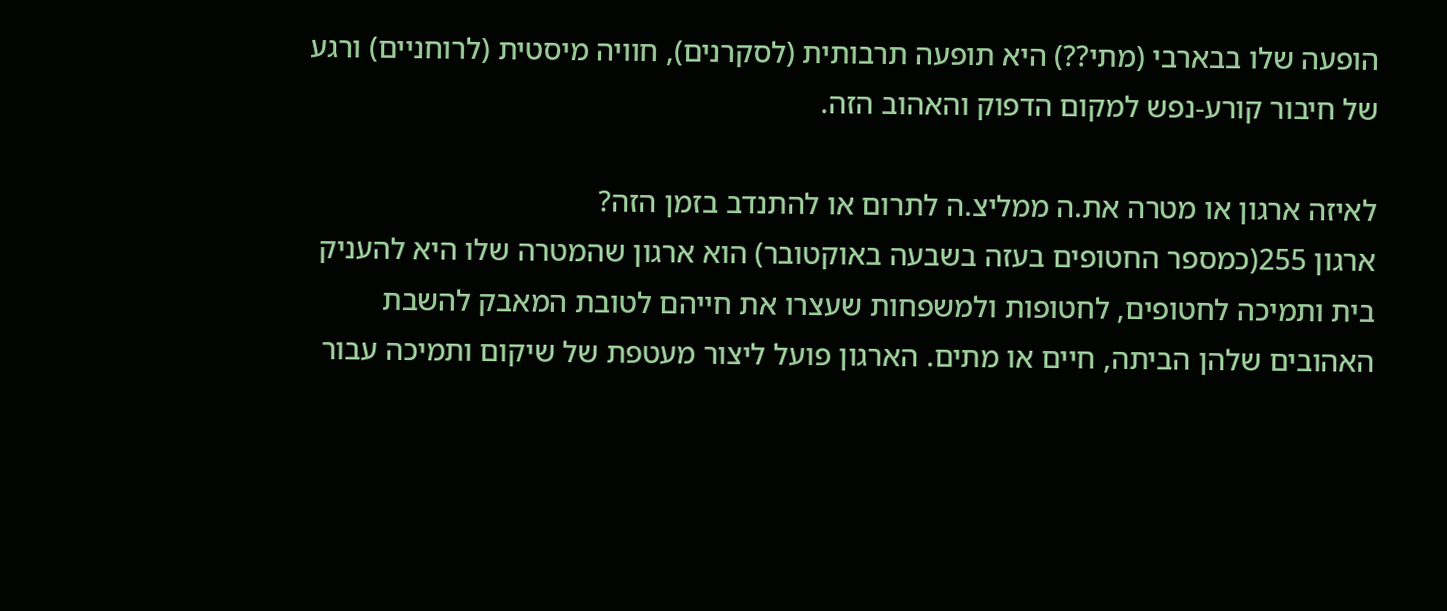הופעה שלו בבארבי (מתי??) היא תופעה תרבותית (לסקרנים), חוויה מיסטית (לרוחניים) ורגע של חיבור קורע-נפש למקום הדפוק והאהוב הזה.

לאיזה ארגון או מטרה את.ה ממליצ.ה לתרום או להתנדב בזמן הזה?
ארגון 255(כמספר החטופים בעזה בשבעה באוקטובר) הוא ארגון שהמטרה שלו היא להעניק בית ותמיכה לחטופים, לחטופות ולמשפחות שעצרו את חייהם לטובת המאבק להשבת האהובים שלהן הביתה, חיים או מתים. הארגון פועל ליצור מעטפת של שיקום ותמיכה עבור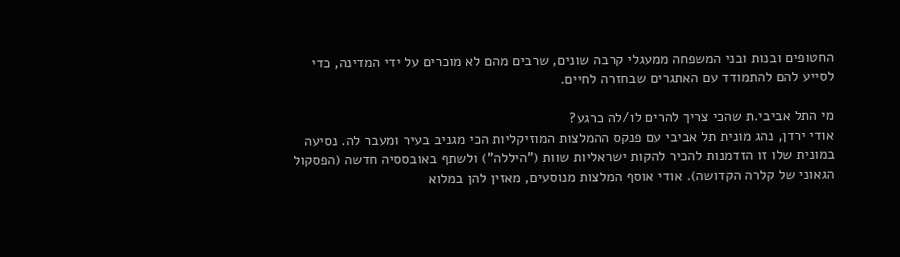החטופים ובנות ובני המשפחה ממעגלי קרבה שונים, שרבים מהם לא מוכרים על ידי המדינה, כדי לסייע להם להתמודד עם האתגרים שבחזרה לחיים.

מי התל אביבי.ת שהכי צריך להרים לו/לה כרגע?
אודי ירדן, נהג מונית תל אביבי עם פנקס ההמלצות המוזיקליות הכי מגניב בעיר ומעבר לה. נסיעה במונית שלו זו הזדמנות להכיר להקות ישראליות שוות ("היללה") ולשתף באובססיה חדשה (הפסקול הגאוני של קלרה הקדושה). אודי אוסף המלצות מנוסעים, מאזין להן במלוא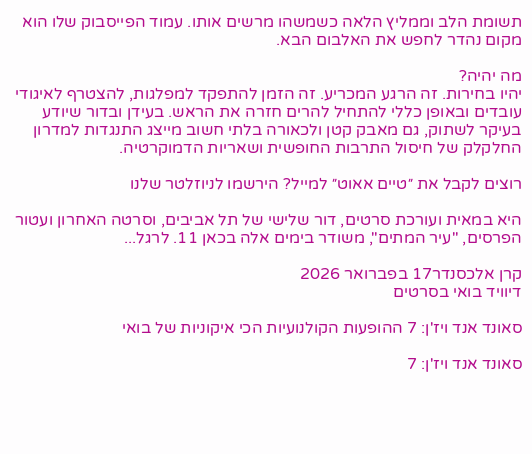תשומת הלב וממליץ הלאה כשמשהו מרשים אותו. עמוד הפייסבוק שלו הוא מקום נהדר לחפש את האלבום הבא.

מה יהיה?
יהיו בחירות. זה הרגע המכריע. זה הזמן להתפקד למפלגות, להצטרף לאיגודי עובדים ובאופן כללי להתחיל להרים חזרה את הראש. בעידן ובדור שיודע בעיקר לשתוק, גם מאבק קטן ולכאורה בלתי חשוב מייצג התנגדות למדרון החלקלק של חיסול התרבות החופשית ושאריות הדמוקרטיה.

רוצים לקבל את ״טיים אאוט״ למייל? הירשמו לניוזלטר שלנו

היא במאית ועורכת סרטים, דור שלישי של תל אביבים, וסרטה האחרון ועטור הפרסים, "עיר המתים", משודר בימים אלה בכאן 11. לרגל...

קרן אלכסנדר17 בפברואר 2026
דיוויד בואי בסרטים

סאונד אנד ויז'ן: 7 ההופעות הקולנועיות הכי איקוניות של בואי

סאונד אנד ויז'ן: 7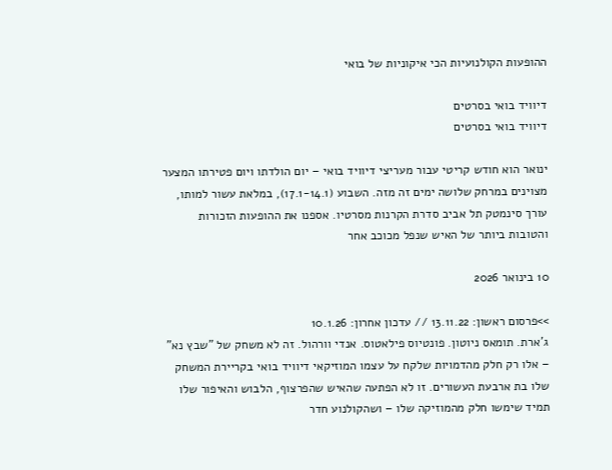ההופעות הקולנועיות הכי איקוניות של בואי

דיוויד בואי בסרטים
דיוויד בואי בסרטים

ינואר הוא חודש קריטי עבור מעריצי דיוויד בואי – יום הולדתו ויום פטירתו המצער מצוינים במרחק שלושה ימים זה מזה. השבוע (17.1-14.1), במלאת עשור למותו, עורך סינמטק תל אביב סדרת הקרנות מסרטיו. אספנו את ההופעות הזכורות והטובות ביותר של האיש שנפל מכוכב אחר

10 בינואר 2026

>>פרסום ראשון: 13.11.22 // עדכון אחרון: 10.1.26
ג'ארת. תומאס ניוטון. פונטיוס פילאטוס. אנדי וורהול. זה לא משחק של "שבץ נא" – אלו רק חלק מהדמויות שלקח על עצמו המוזיקאי דיוויד בואי בקריירת המשחק שלו בת ארבעת העשורים. זו לא הפתעה שהאיש שהפרצוף, הלבוש והאיפור שלו תמיד שימשו חלק מהמוזיקה שלו – ושהקולנוע חדר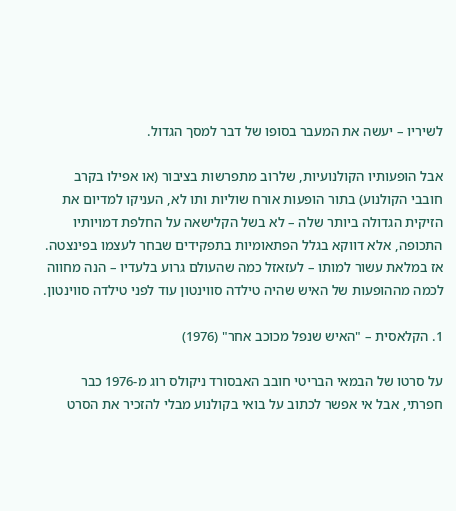לשיריו – יעשה את המעבר בסופו של דבר למסך הגדול.

אבל הופעותיו הקולנועיות, שלרוב מתפרשות בציבור (או אפילו בקרב חובבי הקולנוע) בתור הופעות אורח שוליות ותו לא, העניקו למדיום את הזיקית הגדולה ביותר שלה – לא בשל הקלישאה על החלפת דמויותיו התכופה, אלא דווקא בגלל הפתאומיות בתפקידים שבחר לעצמו בפינצטה. אז במלאת עשור למותו – לעזאזל כמה שהעולם גרוע בלעדיו – הנה מחווה לכמה מההופעות של האיש שהיה טילדה סווינטון עוד לפני טילדה סווינטון.

1. הקלאסית – "האיש שנפל מכוכב אחר" (1976)

על סרטו של הבמאי הבריטי חובב האבסורד ניקולס רוג מ-1976 כבר חפרתי, אבל אי אפשר לכתוב על בואי בקולנוע מבלי להזכיר את הסרט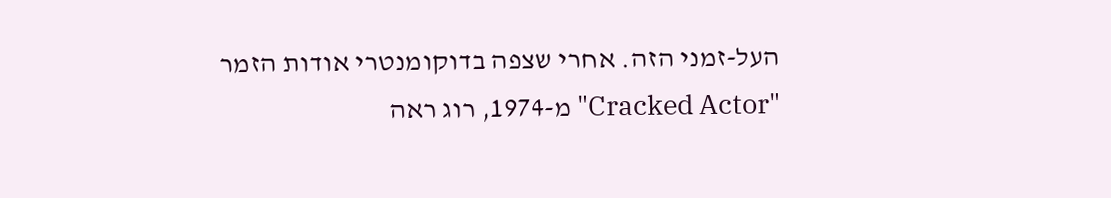העל-זמני הזה. אחרי שצפה בדוקומנטרי אודות הזמר "Cracked Actor" מ-1974, רוג ראה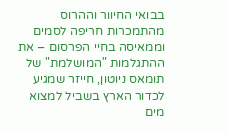בבואי החיוור וההרוס מהתמכרות חריפה לסמים וממאיסה בחיי הפרסום – את ההתגלמות "המושלמת" של תומאס ניוטון, חייזר שמגיע לכדור הארץ בשביל למצוא מים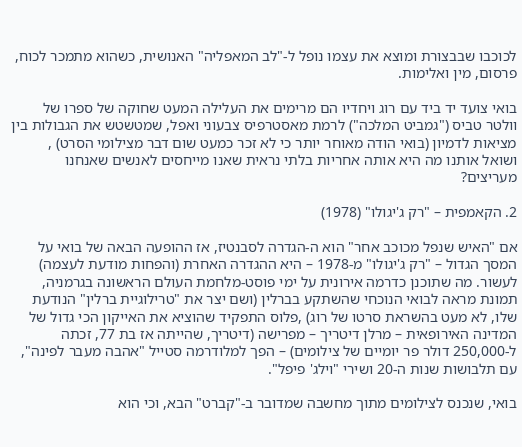לכוכבו שבבצורת ומוצא את עצמו נופל ל-"לב המאפליה" האנושית, כשהוא מתמכר לכוח, פרסום, מין ואלימות.

בואי צועד יד ביד עם רוג ויחדיו הם מרימים את העלילה המעט שחוקה של ספרו של וולטר טביס ("גמביט המלכה") לרמת מאסטרפיס צבעוני ואפל, שמטשטש את הגבולות בין מציאות לדמיון (בואי הודה מאוחר יותר כי לא זכר כמעט שום דבר מצילומי הסרט) , ושואל אותנו מה היא אותה אחריות בלתי נראית שאנו מייחסים לאנשים שאנחנו מעריצים?

2. הקאמפית – "רק ג'יגולו" (1978)

אם "האיש שנפל מכוכב אחר" הוא ה-הגדרה לסבנטיז, אז ההופעה הבאה של בואי על המסך הגדול – "רק ג'יגולו" מ-1978 – היא ההגדרה האחרת (והפחות מודעת לעצמה) לעשור. מה שתוכנן כדרמה אירונית על ימי פוסט-מלחמת העולם הראשונה בגרמניה, תמונת מראה לבואי הנוכחי שהשתקע בברלין (ושם יצר את "טרילוגיית ברלין" הנודעת שלו, לא מעט בהשראת סרטו של רוג) ,פלוס התפקיד שהוציא את האייקון הכי גדול של המדינה האירופאית – מרלן דיטריך – מפרישה (דיטריך, שהייתה אז בת 77, זכתה ל-250,000 דולר פר יומיים של צילומים) – הפך למלודרמה סטייל "אהבה מעבר לפינה", עם תלבושות שנות ה-20 ושירי "וילג' פיפל".

בואי, שנכנס לצילומים מתוך מחשבה שמדובר ב-"קברט" הבא, וכי הוא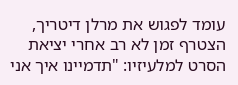עומד לפגוש את מרלן דיטריך, הצטרף זמן לא רב אחרי יציאת הסרט למלעיזיו: "תדמיינו איך אני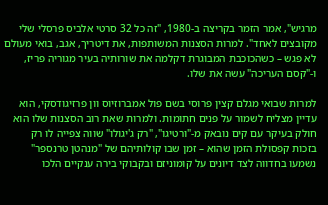מרגיש", אמר הזמר בקריצה ב-1980, "זה כל 32 סרטי אלביס פרסלי שלי מקובצים לאחד". למרות הסצנות המשותפות, את דיטריך, אגב, בואי מעולם לא פגש – כשהכוכבת המבוגרת דקלמה את שורותיה בעיר מגוריה פריז, ו-"קסם העריכה" עשה את שלו.

למרות שבואי מגלם קצין פרוסי בשם פול אמברוזיוס וון פרזיגודסקי, הוא עדיין מצליח לשמור על פנים חתומות. ולמרות שאת רוב הסצנות שלו הוא חולק בעיקר עם קים נובאק מ-"ורטיגו", "רק ג'יגולו" שווה צפייה לו רק בזכות קפסולת הזמן שהוא – זמן שבו קולותיהם של "מנהטן טרנספר" נשמעו בחדווה לצד דיונים על קומוניזם ובקבוקי בירה ענקיים הלכו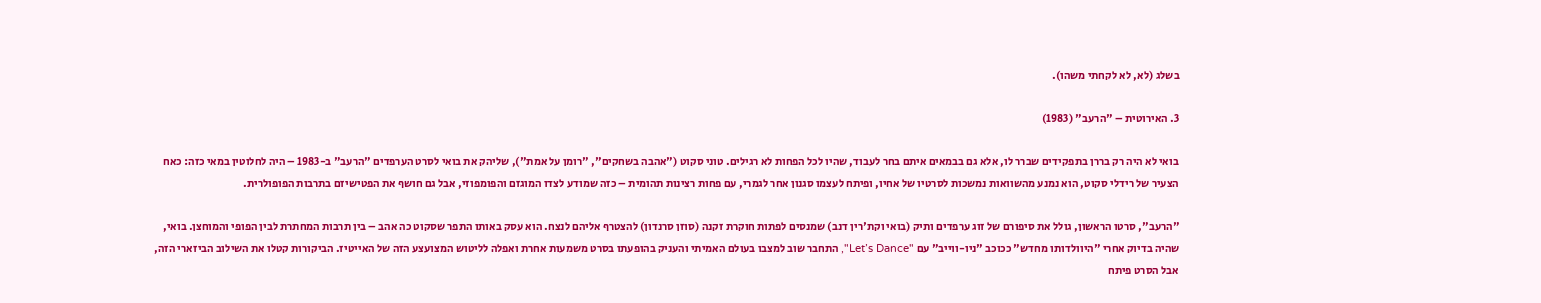בשלג (לא, לא לקחתי משהו).

3. האירוטית – "הרעב" (1983)

בואי לא היה רק בררן בתפקידים שברר לו, אלא גם בבמאים איתם בחר לעבוד, שהיו לכל הפחות לא רגילים. טוני סקוט ("אהבה בשחקים", "רומן על אמת"), שליהק את בואי לסרט הערפדים "הרעב" ב-1983 – היה לחלוטין במאי כזה: כאח הצעיר של רידלי סקוט, הוא נמנע מהשוואות נמשכות לסרטיו של אחיו, ופיתח לעצמו סגנון אחר לגמרי, עם פחות רצינות תהומית – כזה שמודע לצדו המוגזם והפומפוזי, אבל גם חושף את הפטישיזם בתרבות הפופולרית.

"הרעב", סרטו הראשון, גולל את סיפורם של זוג ערפדים ותיק (בואי וקת'רין דנב) שמנסים לפתות חוקרת זקנה (סוזן סרנדון) להצטרף אליהם לנצח. הוא עסק באותו התפר שסקוט כה אהב – בין תרבות המחתרת לבין הפופי והמוחצן. בואי, שהיה בדיוק אחרי "היוולדותו מחדש" ככוכב "ניו-ווייב" עם "Let’s Dance", התחבר שוב למצבו בעולם האמיתי והעניק בהופעתו בסרט משמעות אחרת ואפלה לליטוש המצועצע הזה של האייטיז. הביקורות קטלו את השילוב הביזארי הזה, אבל הסרט פיתח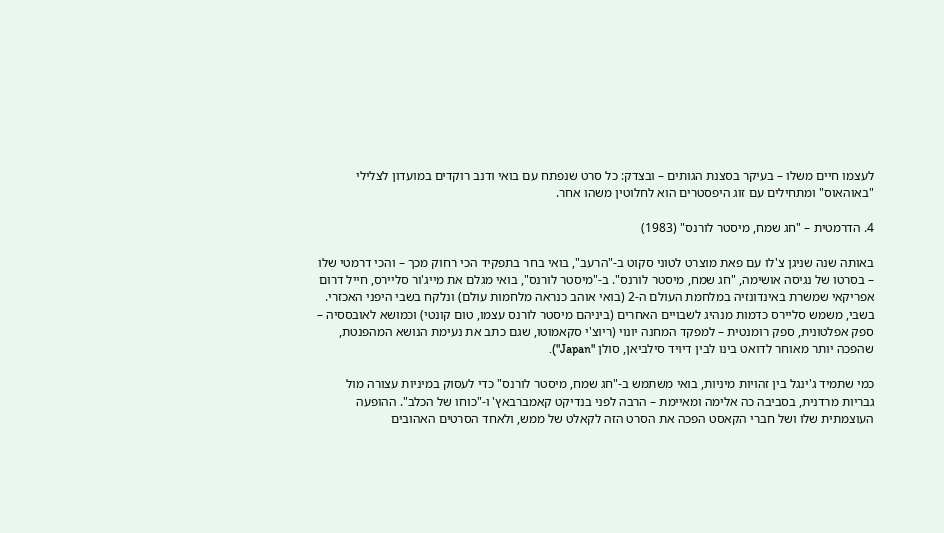לעצמו חיים משלו – בעיקר בסצנת הגותים – ובצדק: כל סרט שנפתח עם בואי ודנב רוקדים במועדון לצלילי "באוהאוס" ומתחילים עם זוג היפסטרים הוא לחלוטין משהו אחר.

4. הדרמטית – "חג שמח, מיסטר לורנס" (1983)

באותה שנה שניגן צ'לו עם פאת מוצרט לטוני סקוט ב-"הרעב", בואי בחר בתפקיד הכי רחוק מכך – והכי דרמטי שלו – בסרטו של נגיסה אושימה, "חג שמח, מיסטר לורנס". ב-"מיסטר לורנס", בואי מגלם את מייג'ור סליירס, חייל דרום אפריקאי שמשרת באינדונזיה במלחמת העולם ה-2 (בואי אוהב כנראה מלחמות עולם) ונלקח בשבי היפני האכזרי. בשבי, משמש סליירס כדמות מנהיג לשבויים האחרים (ביניהם מיסטר לורנס עצמו, טום קונטי) וכמושא לאובססיה – ספק אפלטונית, ספק רומנטית – למפקד המחנה יונוי (ריוצ'י סקאמוטו, שגם כתב את נעימת הנושא המהפנטת, שהפכה יותר מאוחר לדואט בינו לבין דיויד סילביאן, סולן "Japan").

כמי שתמיד ג'ינגל בין זהויות מיניות, בואי משתמש ב-"חג שמח, מיסטר לורנס" כדי לעסוק במיניות עצורה מול גבריות מרדנית, בסביבה כה אלימה ומאיימת – הרבה לפני בנדיקט קאמברבאץ' ו-"כוחו של הכלב". ההופעה העוצמתית שלו ושל חברי הקאסט הפכה את הסרט הזה לקאלט של ממש, ולאחד הסרטים האהובים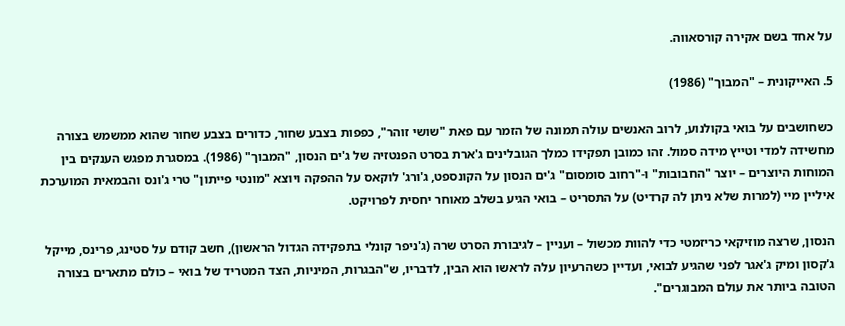על אחד בשם אקירה קורסאווה.

5. האייקונית – "המבוך" (1986)

כשחושבים על בואי בקולנוע, לרוב האנשים עולה תמונה של הזמר עם פאת "שושי זוהר", כפפות בצבע שחור, כדורים בצבע שחור שהוא ממשמש בצורה מחשידה למדי וטייץ מידה סמול. זהו כמובן תפקידו כמלך הגובלינים ג'ארת בסרט הפנטזיה של ג'ים הנסון, "המבוך" (1986). במסגרת מפגש הענקים בין המוחות היוצרים – יוצר "החבובות" ו-"רחוב סומסום" ג'ים הנסון על הקונספט, ג'ורג' לוקאס על ההפקה ויוצא "מונטי פייתון" טרי ג'ונס והבמאית המוערכת איליין מיי (למרות שלא ניתן לה קרדיט) על התסריט – בואי הגיע בשלב מאוחר יחסית לפרויקט.

הנסון, שרצה מוזיקאי כריזמטי כדי להוות מכשול – ועניין – לגיבורת הסרט שרה (ג'ניפר קונלי בתפקידה הגדול הראשון), חשב קודם על סטינג, פרינס, מייקל ג'קסון ומיק ג'אגר לפני שהגיע לבואי, ועדיין כשהרעיון עלה לראשו הוא הבין, לדבריו, ש"הבגרות, המיניות, הצד המטריד של בואי – כולם מתארים בצורה הטובה ביותר את עולם המבוגרים".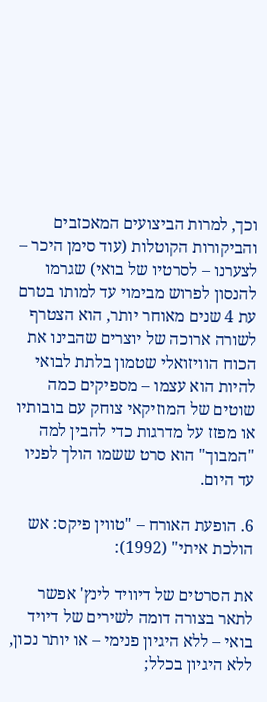וכך, למרות הביצועים המאכזבים והביקורות הקוטלות (עוד סימן היכר – לצערנו – לסרטיו של בואי) שגרמו להנסון לפרוש מבימוי עד למותו בטרם עת 4 שנים מאוחר יותר, הוא הצטרף לשורה ארוכה של יוצרים שהבינו את הכוח הוויזואלי שטמון בלתת לבואי להיות הוא עצמו – מספיקים כמה שוטים של המוזיקאי צוחק עם בובותיו או מפזז על מדרגות כדי להבין למה "המבוך" הוא סרט ששמו הולך לפניו עד היום.

6. הופעת האורח – "טווין פיקס: אש הולכת איתי" (1992):

את הסרטים של דיוויד לינץ' אפשר לתאר בצורה דומה לשירים של דיויד בואי – ללא היגיון פנימי – או יותר נכון, ללא היגיון בכלל;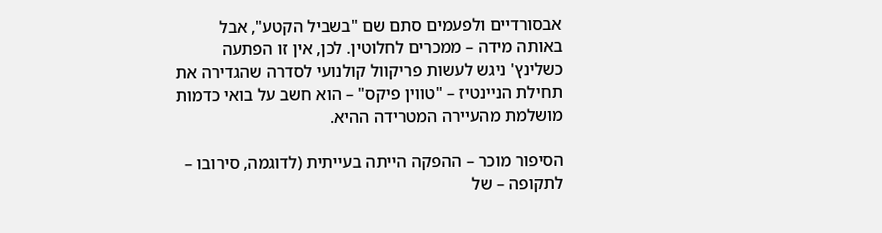אבסורדיים ולפעמים סתם שם "בשביל הקטע", אבל באותה מידה – ממכרים לחלוטין. לכן, אין זו הפתעה כשלינץ' ניגש לעשות פריקוול קולנועי לסדרה שהגדירה את תחילת הניינטיז – "טווין פיקס" – הוא חשב על בואי כדמות מושלמת מהעיירה המטרידה ההיא.

הסיפור מוכר – ההפקה הייתה בעייתית (לדוגמה, סירובו – לתקופה – של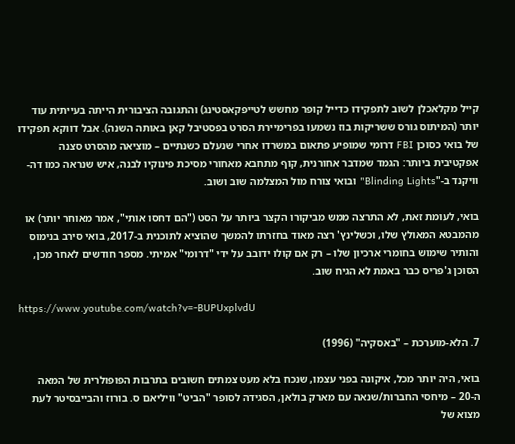קייל מקלאכלן לשוב לתפקידו כדייל קופר מחשש לטייפקאסטינג) והתגובה הציבורית הייתה בעייתית עוד יותר (המיתוס גורס ששריקות בוז נשמעו בפרימיירת הסרט בפסטיבל קאן באותה השנה). אבל דווקא תפקידו של בואי כסוכן FBI דרומי שמופיע פתאום במשרדו אחרי שנעלם כשנתיים – מוציאה מהסרט סצנה אפקטיבית ביותר: הגמד שמדבר אחורנית, קוף מתחבא מאחורי מסיכת פינוקיו לבנה, איש שנראה כמו דה-וויקנד ב-"Blinding Lights" ובואי צורח מול המצלמה שוב ושוב.

בואי, לעומת זאת, לא התרצה ממש מביקורו הקצר ביותר על הסט ("הם דחסו אותי", אמר מאוחר יותר) או מהמבטא המאולץ שלו, וכשלינץ' רצה מאוד בחזרתו להמשך שהוציא לתוכנית ב-2017, בואי סירב בנימוס והותיר שימוש בחומרי ארכיון שלו – רק אם קולו ידובב על ידי "דרומי" אמיתי. מספר חודשים לאחר מכן, הסוכן ג'פריס כבר באמת לא הגיח שוב.

https://www.youtube.com/watch?v=-BUPUxplvdU

7. הלא-מוערכת – "באסקיה" (1996)

בואי, היה יותר מכל, איקונה בפני עצמו, שנכח בלא מעט צמתים חשובים בתרבות הפופולרית של המאה ה-20 – מיחסי החברות/שנאה עם מארק בולאן, הסגידה לסופר "הביט" וויליאם ס. בורוז והבייבסיטר לעת מצוא של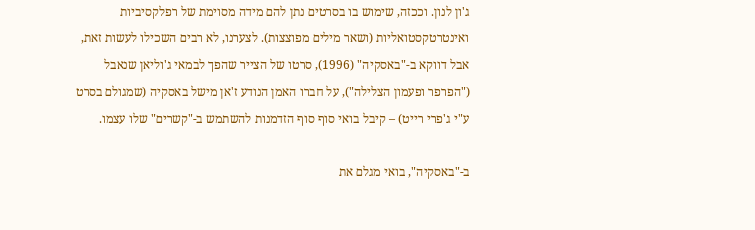ג'ון לנון. וככזה, שימוש בו בסרטים נתן להם מידה מסוימת של רפלקסיביות ואינטרטקסטואליות (ושאר מילים מפוצצות). לצערנו, לא רבים השכילו לעשות זאת, אבל דווקא ב-"באסקיה" (1996), סרטו של הצייר שהפך לבמאי ג'וליאן שנאבל ("הפרפר ופעמון הצלילה"), על חברו האמן הנודע ז'אן מישל באסקיה (שמגולם בסרט ע"י ג'פרי רייט) – קיבל בואי סוף סוף הזדמנות להשתמש ב-"קשרים" שלו עצמו.

ב-"באסקיה", בואי מגלם את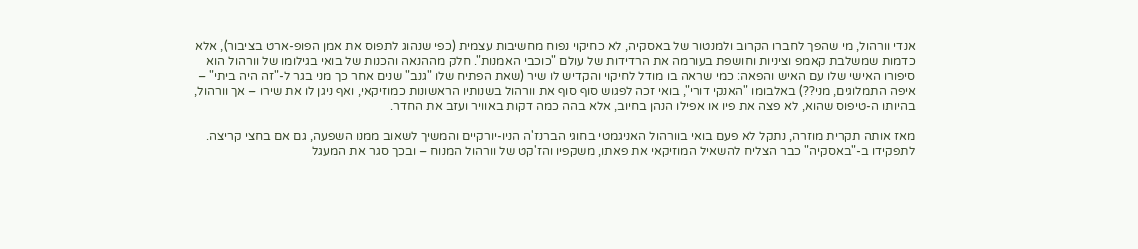אנדי וורהול, מי שהפך לחברו הקרוב ולמנטור של באסקיה, לא כחיקוי נפוח מחשיבות עצמית (כפי שנהוג לתפוס את אמן הפופ-ארט בציבור), אלא כדמות שמשלבת קאמפ וציניות וחושפת בעורמה את הרדידות של עולם "כוכבי האמנות". חלק מההנאה והכנות של בואי בגילומו של וורהול הוא סיפורו האישי שלו עם האיש והפאה: כמי שראה בו מודל לחיקוי והקדיש לו שיר (שאת הפתיח שלו "גנב" שנים אחר כך מני בגר ל-"זה היה ביתי" – איפה התמלוגים, מני??) באלבומו "האנקי דורי", בואי זכה לפגוש סוף סוף את וורהול בשנותיו הראשונות כמוזיקאי, ואף ניגן לו את שירו – אך וורהול, בהיותו ה-טיפוס שהוא, לא פצה את פיו או אפילו הנהן בחיוב, אלא בהה כמה דקות באוויר ועזב את החדר.

מאז אותה תקרית מוזרה, נתקל לא פעם בואי בוורהול האניגמטי בחוגי הברנז'ה הניו-יורקיים והמשיך לשאוב ממנו השפעה, גם אם בחצי קריצה. לתפקידו ב-"באסקיה" כבר הצליח להשאיל המוזיקאי את פאתו, משקפיו והז'קט של וורהול המנוח – ובכך סגר את המעגל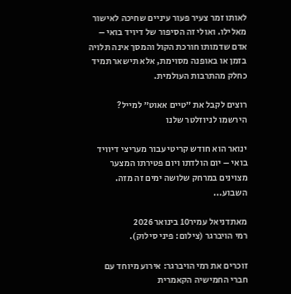לאותו זמר צעיר פעור עיניים שחיכה לאישור מאלילו. ואולי זה הסיפור של דיויד בואי – אדם שדמותו חורכת הקול והמסך אינה תלויה בזמן או באופנה מסוימת, אלא תישאר תמיד כחלק מהתרבות העולמית.

רוצים לקבל את ״טיים אאוט״ למייל? הירשמו לניוזלטר שלנו

ינואר הוא חודש קריטי עבור מעריצי דיוויד בואי – יום הולדתו ויום פטירתו המצער מצוינים במרחק שלושה ימים זה מזה. השבוע...

מאתדניאל עמיר10 בינואר 2026
רמי הויברגר (צילום: פיני סילוק).

זוכרים את רמי הויברגר: אירוע מיוחד עם חברי החמישיה הקאמרית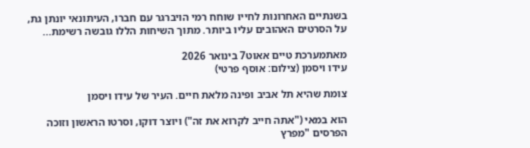בשנתיים האחרונות לחייו שוחח רמי הויברגר עם חברו, העיתונאי יונתן גת, על הסרטים האהובים עליו ביותר. מתוך השיחות הללו גובשה רשימת...

מאתמערכת טיים אאוט7 בינואר 2026
עידו ויסמן (צילום: אוסף פרטי)

צומת שהיא תל אביב ופינה מלאת חיים. העיר של עידו ויסמן

הוא במאי ("אתה חייב לקרוא את זה") ויוצר דוקו, וסרטו הראשון וזוכה הפרסים "מפרץ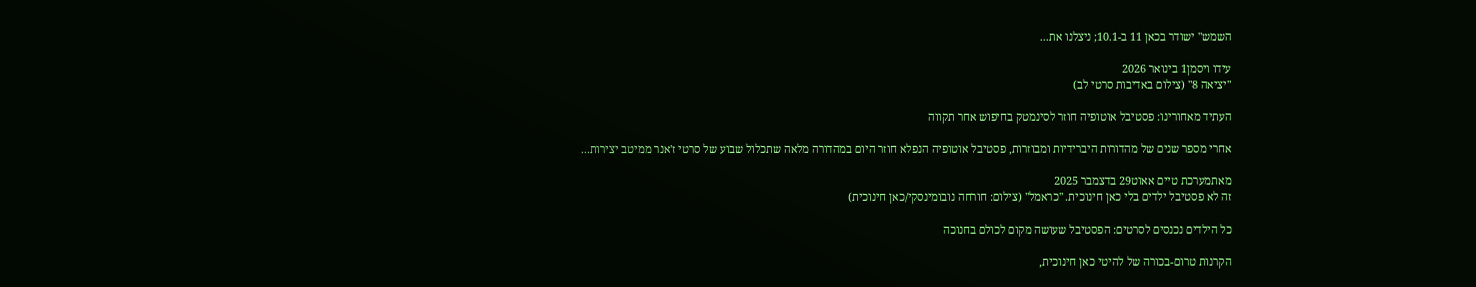השמש" ישודר בכאן 11 ב-10.1; ניצלנו את...

עידו ויסמן1 בינואר 2026
"יציאה 8" (צילום באדיבות סרטי לב)

העתיד מאחורינו: פסטיבל אוטופיה חוזר לסינמטק בחיפוש אחר תקווה

אחרי מספר שנים של מהדורות היברידיות ומבוזרות, פסטיבל אוטופיה הנפלא חוזר היום במהדורה מלאה שתכלול שבוע של סרטי ז'אנר ממיטב יצירות...

מאתמערכת טיים אאוט29 בדצמבר 2025
זה לא פסטיבל ילדים בלי כאן חינוכית. "כראמל" (צילום: חורחה נובומינסקי/כאן חינוכית)

כל הילדים נכנסים לסרטים: הפסטיבל שעושה מקום לכולם בחנוכה

הקרנות טרום-בכורה של להיטי כאן חינוכית,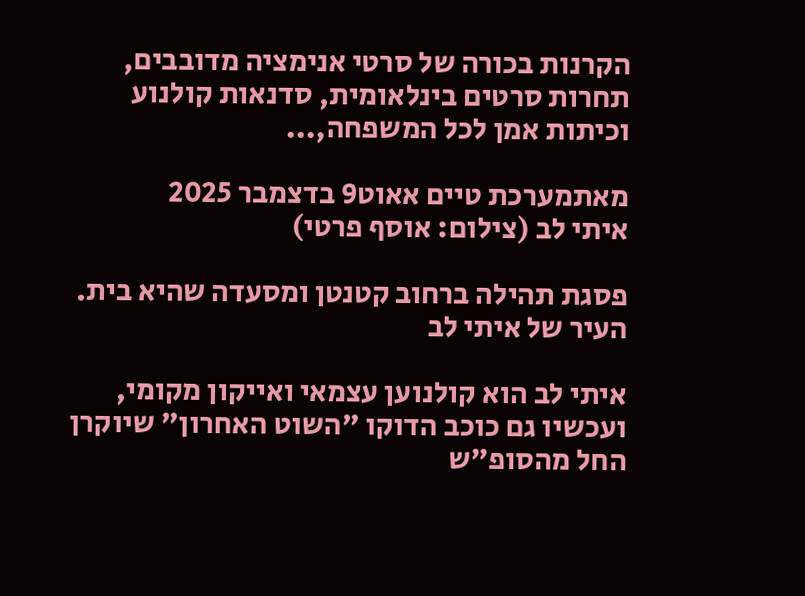הקרנות בכורה של סרטי אנימציה מדובבים, תחרות סרטים בינלאומית, סדנאות קולנוע וכיתות אמן לכל המשפחה,...

מאתמערכת טיים אאוט9 בדצמבר 2025
איתי לב (צילום: אוסף פרטי)

פסגת תהילה ברחוב קטנטן ומסעדה שהיא בית. העיר של איתי לב

איתי לב הוא קולנוען עצמאי ואייקון מקומי, ועכשיו גם כוכב הדוקו "השוט האחרון" שיוקרן החל מהסופ"ש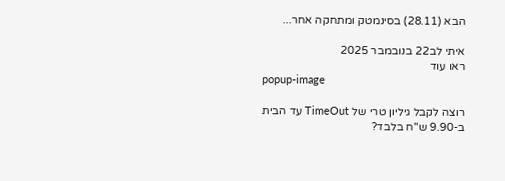הבא (28.11) בסינמטק ומתחקה אחר...

איתי לב22 בנובמבר 2025
ראו עוד
popup-image

רוצה לקבל גיליון טרי של TimeOut עד הבית ב-9.90 ש"ח בלבד?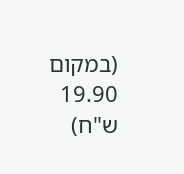(במקום 19.90 ש"ח)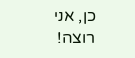כן, אני רוצה!